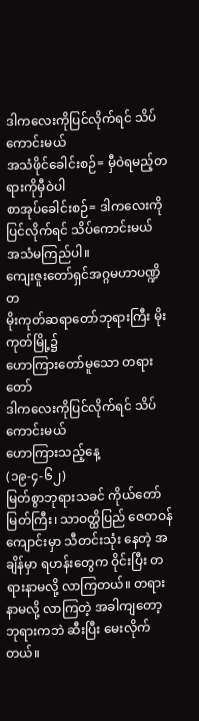ဒါကလေးကိုပြင်လိုက်ရင် သိပ်ကောင်းမယ်
အသံဖိုင်ခေါင်းစဉ်= မှီဝဲရမည့်တရားကိုမှီဝဲပါ
စာအုပ်ခေါင်းစဉ်= ဒါကလေးကိုပြင်လိုက်ရင် သိပ်ကောင်းမယ်
အသံမကြည်ပါ။
ကျေးဇူးတော်ရှင်အဂ္ဂမဟာပဏ္ဍိတ
မိုးကုတ်ဆရာတော်ဘုရားကြီး မိုးကုတ်မြို့၌
ဟောကြားတော်မူသော တရားတော်
ဒါကလေးကိုပြင်လိုက်ရင် သိပ်ကောင်းမယ်
ဟောကြားသည့်နေ့
(၁၉-၄-၆၂)
မြတ်စွာဘုရားသခင် ကိုယ်တော်မြတ်ကြီး၊ သာဝတ္ထိပြည် ဇေတဝန်ကျောင်းမှာ သီတင်းသုံး နေတဲ့ အချိန်မှာ ရဟန်းတွေက ဝိုင်းပြီး တရားနာမလို့ လာကြတယ်။ တရားနာမလို့ လာကြတဲ့ အခါကျတော့ ဘုရားကဘဲ ဆီးပြီး မေးလိုက်တယ်။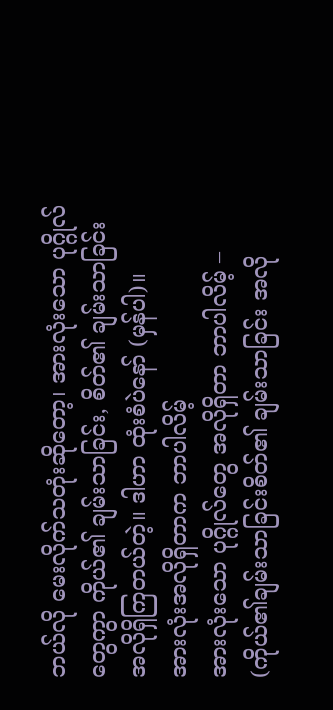ဘယ်လို မေးလိုက်သတုံးဆိုတော့၊ အားလုံးသော ပုဂ္ဂိုလ်တွေကွာ ကိုယ်၏ ချမ်းသာခြင်း, စိတ်၏ ချမ်းသာခြင်း အလိုရှိကြတယ်တဲ့။ ဒါဟာ ထုံးစံပဲနော် (မှန်ပါ)။
အားလုံးအလိုရှိတာက ဘာပါလိမ့်
အားလုံးသော ပုဂ္ဂိုလ်တွေ အလိုရှိတာ ဘာပါလိမ့် – (ကိုယ်၏ချမ်းသာခြင်းစိတ်၏ ချမ်းသာခြင်း အလို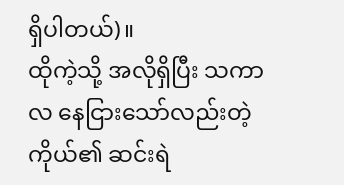ရှိပါတယ်)။
ထိုကဲ့သို့ အလိုရှိပြီး သကာလ နေငြားသော်လည်းတဲ့ ကိုယ်၏ ဆင်းရဲ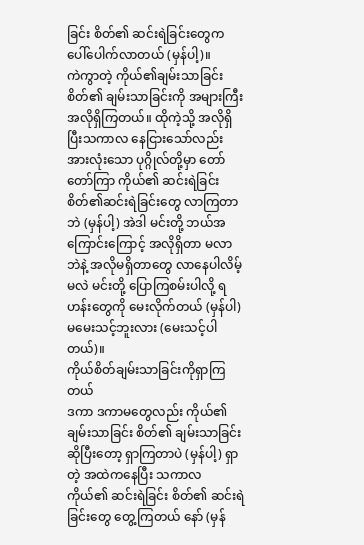ခြင်း စိတ်၏ ဆင်းရဲခြင်းတွေက ပေါ်ပေါက်လာတယ် (မှန်ပါ့)။
ကဲကွာတဲ့ ကိုယ်၏ချမ်းသာခြင်း စိတ်၏ ချမ်းသာခြင်းကို အများကြီး အလိုရှိကြတယ်။ ထိုကဲ့သို့ အလိုရှိပြီးသကာလ နေငြားသော်လည်း အားလုံးသော ပုဂ္ဂိုလ်တို့မှာ တော်တော်ကြာ ကိုယ်၏ ဆင်းရဲခြင်း စိတ်၏ဆင်းရဲခြင်းတွေ လာကြတာဘဲ (မှန်ပါ့) အဲဒါ မင်းတို့ ဘယ်အကြောင်းကြောင့် အလိုရှိတာ မလာဘဲနဲ့ အလိုမရှိတာတွေ လာနေပါလိမ့်မလဲ မင်းတို့ ပြောကြစမ်းပါလို့ ရဟန်းတွေကို မေးလိုက်တယ် (မှန်ပါ) မမေးသင့်ဘူးလား (မေးသင့်ပါတယ်)။
ကိုယ်စိတ်ချမ်းသာခြင်းကိုရှာကြတယ်
ဒကာ ဒကာမတွေလည်း ကိုယ်၏ ချမ်းသာခြင်း စိတ်၏ ချမ်းသာခြင်းဆိုပြီးတော့ ရှာကြတာပဲ (မှန်ပါ့) ရှာတဲ့ အထဲကနေပြီး သကာလ ကိုယ်၏ ဆင်းရဲခြင်း စိတ်၏ ဆင်းရဲ ခြင်းတွေ တွေ့ကြတယ် နော် (မှန်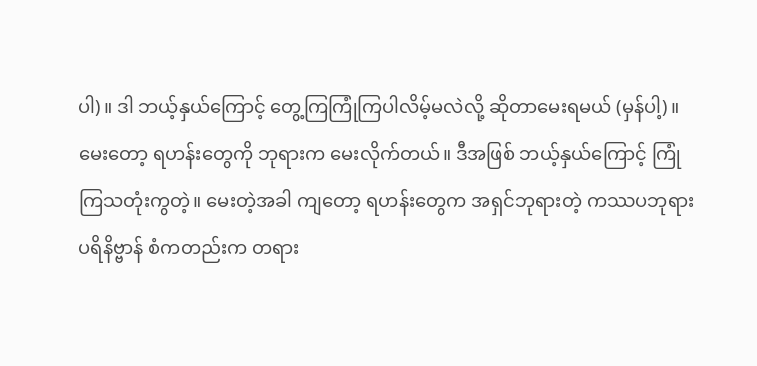ပါ)။ ဒါ ဘယ့်နှယ်ကြောင့် တွေ့ကြကြုံကြပါလိမ့်မလဲလို့ ဆိုတာမေးရမယ် (မှန်ပါ့)။
မေးတော့ ရဟန်းတွေကို ဘုရားက မေးလိုက်တယ်။ ဒီအဖြစ် ဘယ့်နှယ်ကြောင့် ကြုံကြသတုံးကွတဲ့။ မေးတဲ့အခါ ကျတော့ ရဟန်းတွေက အရှင်ဘုရားတဲ့ ကဿပဘုရား ပရိနိဗ္ဗာန် စံကတည်းက တရား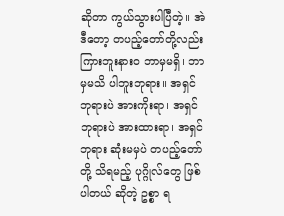ဆိုတာ ကွယ်သွားပါပြီတဲ့။ အဲဒီတော့ တပည့်တော်တို့လည်း ကြားဘူးနားဝ ဘာမှမရှိ၊ ဘာမှမသိ ပါဘူးဘုရား။ အရှင်ဘုရားပဲ အားကိုးရာ၊ အရှင်ဘုရားပဲ အားထားရာ၊ အရှင်ဘုရား ဆုံးမမှပဲ တပည့်တော်တို့ သိရမည့် ပုဂ္ဂိုလ်တွေ ဖြစ်ပါတယ် ဆိုတဲ့ ဥစ္စာ ရ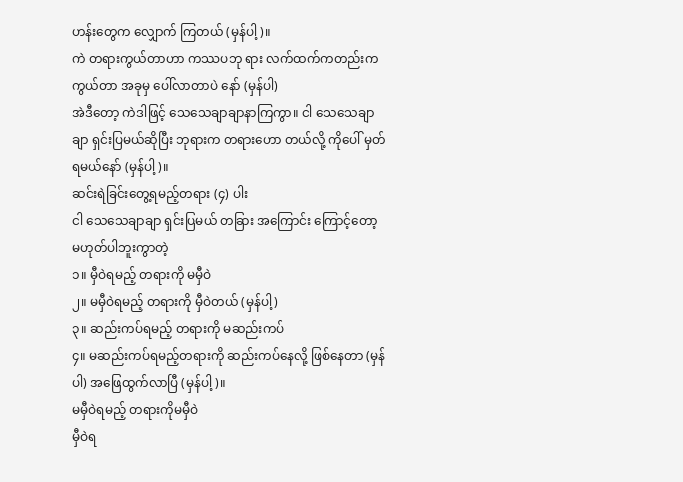ဟန်းတွေက လျှောက် ကြတယ် (မှန်ပါ့)။
ကဲ တရားကွယ်တာဟာ ကဿပဘု ရား လက်ထက်ကတည်းက ကွယ်တာ အခုမှ ပေါ်လာတာပဲ နော် (မှန်ပါ)
အဲဒီတော့ ကဲဒါဖြင့် သေသေချာချာနာကြကွာ။ ငါ သေသေချာချာ ရှင်းပြမယ်ဆိုပြီး ဘုရားက တရားဟော တယ်လို့ ကိုပေါ် မှတ်ရမယ်နော် (မှန်ပါ့)။
ဆင်းရဲခြင်းတွေ့ရမည့်တရား (၄) ပါး
ငါ သေသေချာချာ ရှင်းပြမယ် တခြား အကြောင်း ကြောင့်တော့ မဟုတ်ပါဘူးကွာတဲ့
၁။ မှီဝဲရမည့် တရားကို မမှီဝဲ
၂။ မမှီဝဲရမည့် တရားကို မှီဝဲတယ် (မှန်ပါ့)
၃။ ဆည်းကပ်ရမည့် တရားကို မဆည်းကပ်
၄။ မဆည်းကပ်ရမည့်တရားကို ဆည်းကပ်နေလို့ ဖြစ်နေတာ (မှန်ပါ) အဖြေထွက်လာပြီ (မှန်ပါ့)။
မမှီဝဲရမည့် တရားကိုမမှီဝဲ
မှီဝဲရ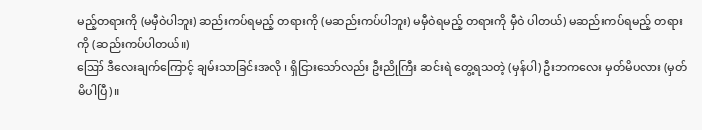မည့်တရားကို (မမှီဝဲပါဘူး) ဆည်းကပ်ရမည့် တရားကို (မဆည်းကပ်ပါဘူး) မမှီဝဲရမည့် တရားကို မှီဝဲ ပါတယ်) မဆည်းကပ်ရမည့် တရားကို (ဆည်းကပ်ပါတယ်။)
ဪ ဒီလေးချက်ကြောင့် ချမ်းသာခြင်းအလို ၊ ရှိငြားသော်လည်း ဦးညိုကြီး ဆင်းရဲ တွေ့ရသတဲ့ (မှန်ပါ) ဦးဘကလေး မှတ်မိပလား (မှတ်မိပါပြီ)။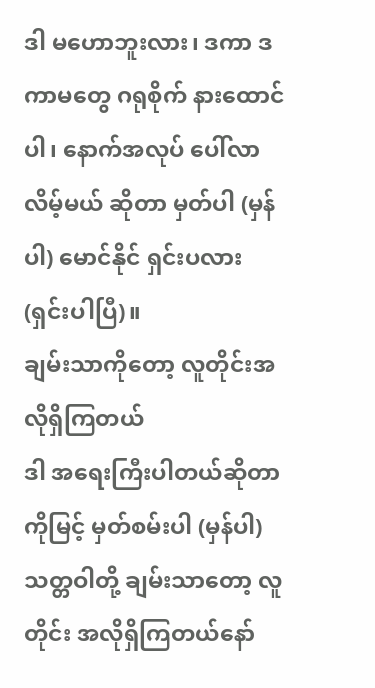ဒါ မဟောဘူးလား၊ ဒကာ ဒကာမတွေ ဂရုစိုက် နားထောင်ပါ၊ နောက်အလုပ် ပေါ်လာလိမ့်မယ် ဆိုတာ မှတ်ပါ (မှန်ပါ) မောင်နိုင် ရှင်းပလား (ရှင်းပါပြီ)။
ချမ်းသာကိုတော့ လူတိုင်းအလိုရှိကြတယ်
ဒါ အရေးကြီးပါတယ်ဆိုတာ ကိုမြင့် မှတ်စမ်းပါ (မှန်ပါ) သတ္တဝါတို့ ချမ်းသာတော့ လူတိုင်း အလိုရှိကြတယ်နော်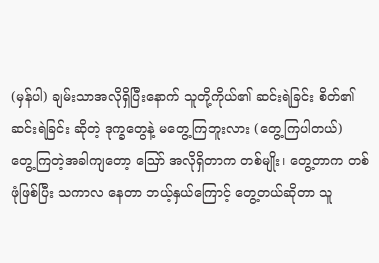(မှန်ပါ) ချမ်းသာအလိုရှိပြီးနောက် သူတို့ကိုယ်၏ ဆင်းရဲခြင်း စိတ်၏ ဆင်းရဲခြင်း ဆိုတဲ့ ဒုက္ခတွေနဲ့ မတွေ့ကြဘူးလား (တွေ့ကြပါတယ်)
တွေ့ကြတဲ့အခါကျတော့ ဪ အလိုရှိတာက တစ်မျိုး၊ တွေ့တာက တစ်ဖုံဖြစ်ပြီး သကာလ နေတာ ဘယ့်နှယ်ကြောင့် တွေ့တယ်ဆိုတာ သူ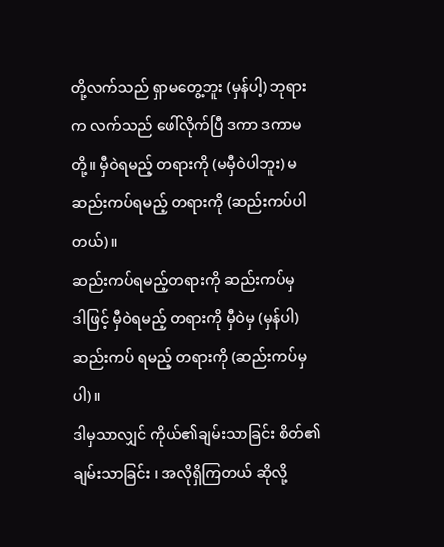တို့လက်သည် ရှာမတွေ့ဘူး (မှန်ပါ့) ဘုရား က လက်သည် ဖေါ်လိုက်ပြီ ဒကာ ဒကာမတို့။ မှီဝဲရမည့် တရားကို (မမှီဝဲပါဘူး) မဆည်းကပ်ရမည့် တရားကို (ဆည်းကပ်ပါတယ်)။
ဆည်းကပ်ရမည့်တရားကို ဆည်းကပ်မှ
ဒါဖြင့် မှီဝဲရမည့် တရားကို မှီဝဲမှ (မှန်ပါ) ဆည်းကပ် ရမည့် တရားကို (ဆည်းကပ်မှပါ)။
ဒါမှသာလျှင် ကိုယ်၏ချမ်းသာခြင်း စိတ်၏ ချမ်းသာခြင်း ၊ အလိုရှိကြတယ် ဆိုလို့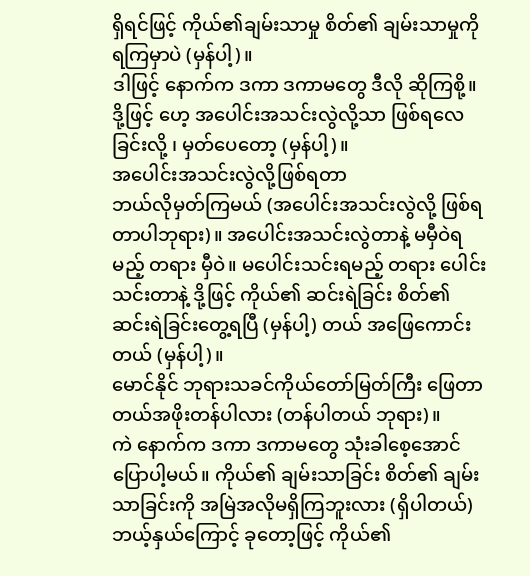ရှိရင်ဖြင့် ကိုယ်၏ချမ်းသာမှု စိတ်၏ ချမ်းသာမှုကို ရကြမှာပဲ (မှန်ပါ့)။
ဒါဖြင့် နောက်က ဒကာ ဒကာမတွေ ဒီလို ဆိုကြစို့။ ဒို့ဖြင့် ဟေ့ အပေါင်းအသင်းလွဲလို့သာ ဖြစ်ရလေခြင်းလို့ ၊ မှတ်ပေတော့ (မှန်ပါ့)။
အပေါင်းအသင်းလွဲလို့ဖြစ်ရတာ
ဘယ်လိုမှတ်ကြမယ် (အပေါင်းအသင်းလွဲလို့ ဖြစ်ရတာပါဘုရား)။ အပေါင်းအသင်းလွဲတာနဲ့ မမှီဝဲရမည့် တရား မှီဝဲ။ မပေါင်းသင်းရမည့် တရား ပေါင်းသင်းတာနဲ့ ဒို့ဖြင့် ကိုယ်၏ ဆင်းရဲခြင်း စိတ်၏ ဆင်းရဲခြင်းတွေ့ရပြီ (မှန်ပါ့) တယ် အဖြေကောင်းတယ် (မှန်ပါ့)။
မောင်နိုင် ဘုရားသခင်ကိုယ်တော်မြတ်ကြီး ဖြေတာ တယ်အဖိုးတန်ပါလား (တန်ပါတယ် ဘုရား)။
ကဲ နောက်က ဒကာ ဒကာမတွေ သုံးခါစေ့အောင် ပြောပါ့မယ်။ ကိုယ်၏ ချမ်းသာခြင်း စိတ်၏ ချမ်းသာခြင်းကို အမြဲအလိုမရှိကြဘူးလား (ရှိပါတယ်) ဘယ့်နှယ်ကြောင့် ခုတော့ဖြင့် ကိုယ်၏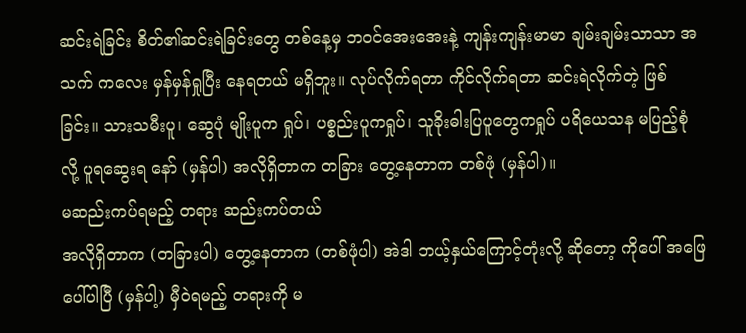ဆင်းရဲခြင်း စိတ်၏ဆင်းရဲခြင်းတွေ တစ်နေ့မှ ဘဝင်အေးအေးနဲ့ ကျန်းကျန်းမာမာ ချမ်းချမ်းသာသာ အသက် ကလေး မှန်မှန်ရှုပြီး နေရတယ် မရှိဘူး။ လုပ်လိုက်ရတာ ကိုင်လိုက်ရတာ ဆင်းရဲလိုက်တဲ့ ဖြစ်ခြင်း။ သားသမီးပူ၊ ဆွေပုံ မျိုးပူက ရှုပ်၊ ပစ္စည်းပူကရှုပ်၊ သူခိုးဓါးပြပူတွေကရှုပ် ပရိယေသန မပြည့်စုံလို့ ပူရဆွေးရ နော် (မှန်ပါ) အလိုရှိတာက တခြား တွေ့နေတာက တစ်ဖုံ (မှန်ပါ)။
မဆည်းကပ်ရမည့် တရား ဆည်းကပ်တယ်
အလိုရှိတာက (တခြားပါ) တွေ့နေတာက (တစ်ဖုံပါ) အဲဒါ ဘယ့်နှယ်ကြောင့်တုံးလို့ ဆိုတော့ ကိုပေါ် အဖြေပေါ်ပါပြီ (မှန်ပါ့) မှီဝဲရမည့် တရားကို မ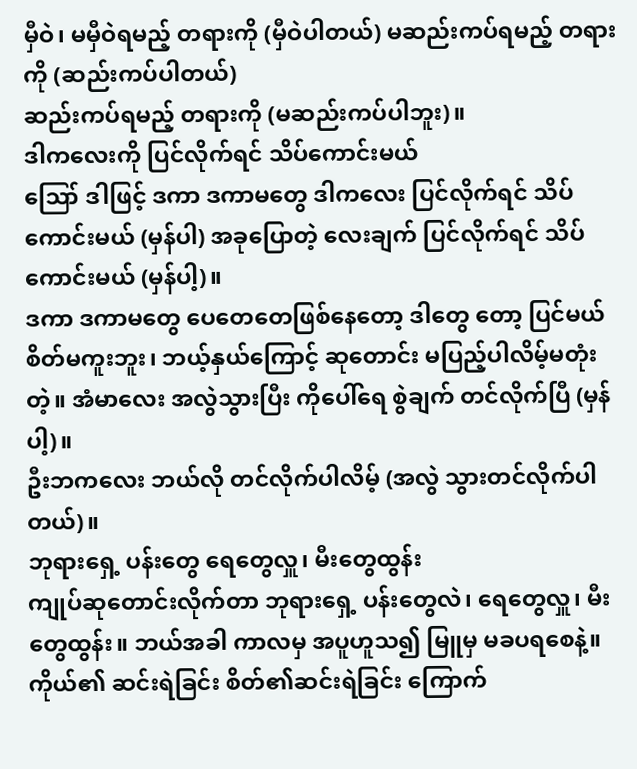မှီဝဲ၊ မမှီဝဲရမည့် တရားကို (မှီဝဲပါတယ်) မဆည်းကပ်ရမည့် တရားကို (ဆည်းကပ်ပါတယ်)
ဆည်းကပ်ရမည့် တရားကို (မဆည်းကပ်ပါဘူး)။
ဒါကလေးကို ပြင်လိုက်ရင် သိပ်ကောင်းမယ်
ဪ ဒါဖြင့် ဒကာ ဒကာမတွေ ဒါကလေး ပြင်လိုက်ရင် သိပ်ကောင်းမယ် (မှန်ပါ) အခုပြောတဲ့ လေးချက် ပြင်လိုက်ရင် သိပ်ကောင်းမယ် (မှန်ပါ့)။
ဒကာ ဒကာမတွေ ပေတေတေဖြစ်နေတော့ ဒါတွေ တော့ ပြင်မယ် စိတ်မကူးဘူး၊ ဘယ့်နှယ်ကြောင့် ဆုတောင်း မပြည့်ပါလိမ့်မတုံးတဲ့။ အံမာလေး အလွဲသွားပြီး ကိုပေါ်ရေ စွဲချက် တင်လိုက်ပြီ (မှန်ပါ့)။
ဦးဘကလေး ဘယ်လို တင်လိုက်ပါလိမ့် (အလွဲ သွားတင်လိုက်ပါတယ်)။
ဘုရားရှေ့ ပန်းတွေ ရေတွေလှူ၊ မီးတွေထွန်း
ကျုပ်ဆုတောင်းလိုက်တာ ဘုရားရှေ့ ပန်းတွေလဲ၊ ရေတွေလှူ၊ မီးတွေထွန်း။ ဘယ်အခါ ကာလမှ အပူဟူသ၍ မြူမှ မခပရစေနဲ့။ ကိုယ်၏ ဆင်းရဲခြင်း စိတ်၏ဆင်းရဲခြင်း ကြောက်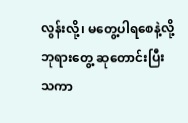လွန်းလို့၊ မတွေ့ပါရစေနဲ့လို့ ဘုရားတွေ့ ဆုတောင်းပြီး သကာ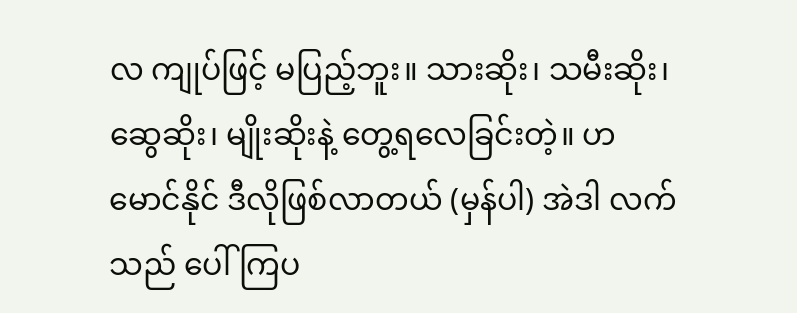လ ကျုပ်ဖြင့် မပြည့်ဘူး။ သားဆိုး၊ သမီးဆိုး၊ ဆွေဆိုး၊ မျိုးဆိုးနဲ့ တွေ့ရလေခြင်းတဲ့။ ဟ မောင်နိုင် ဒီလိုဖြစ်လာတယ် (မှန်ပါ) အဲဒါ လက်သည် ပေါ်ကြပ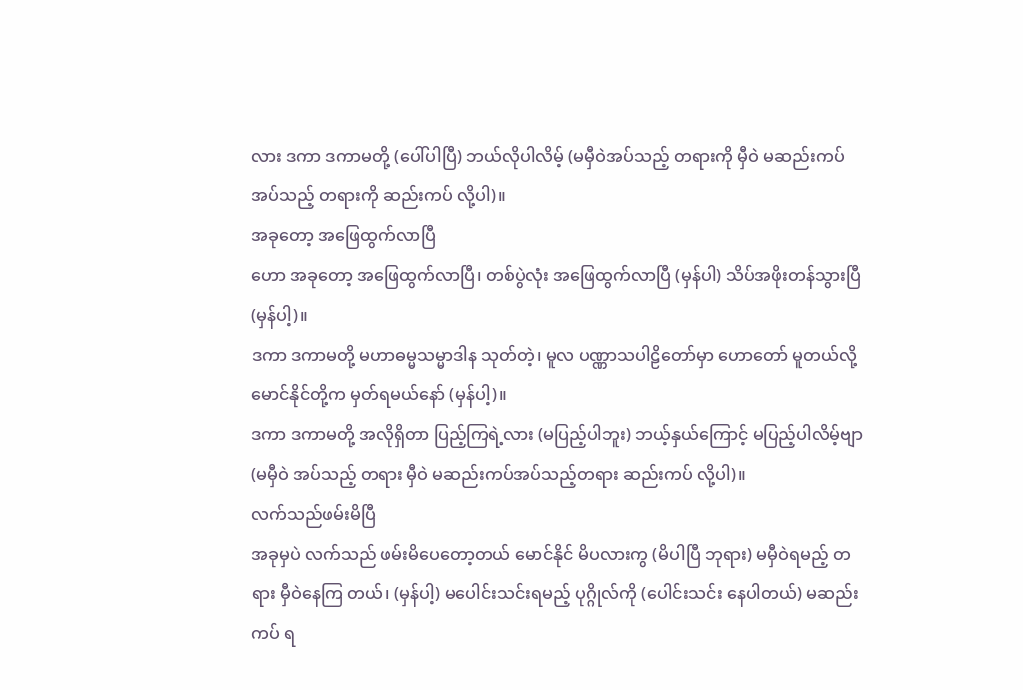လား ဒကာ ဒကာမတို့ (ပေါ်ပါပြီ) ဘယ်လိုပါလိမ့် (မမှီဝဲအပ်သည့် တရားကို မှီဝဲ မဆည်းကပ် အပ်သည့် တရားကို ဆည်းကပ် လို့ပါ)။
အခုတော့ အဖြေထွက်လာပြီ
ဟော အခုတော့ အဖြေထွက်လာပြီ၊ တစ်ပွဲလုံး အဖြေထွက်လာပြီ (မှန်ပါ) သိပ်အဖိုးတန်သွားပြီ (မှန်ပါ့)။
ဒကာ ဒကာမတို့ မဟာဓမ္မသမ္မာဒါန သုတ်တဲ့၊ မူလ ပဏ္ဏာသပါဠိတော်မှာ ဟောတော် မူတယ်လို့ မောင်နိုင်တို့က မှတ်ရမယ်နော် (မှန်ပါ့)။
ဒကာ ဒကာမတို့ အလိုရှိတာ ပြည့်ကြရဲ့လား (မပြည့်ပါဘူး) ဘယ့်နှယ်ကြောင့် မပြည့်ပါလိမ့်ဗျာ (မမှီဝဲ အပ်သည့် တရား မှီဝဲ မဆည်းကပ်အပ်သည့်တရား ဆည်းကပ် လို့ပါ)။
လက်သည်ဖမ်းမိပြီ
အခုမှပဲ လက်သည် ဖမ်းမိပေတော့တယ် မောင်နိုင် မိပလားကွ (မိပါပြီ ဘုရား) မမှီဝဲရမည့် တရား မှီဝဲနေကြ တယ်၊ (မှန်ပါ့) မပေါင်းသင်းရမည့် ပုဂ္ဂိုလ်ကို (ပေါင်းသင်း နေပါတယ်) မဆည်းကပ် ရ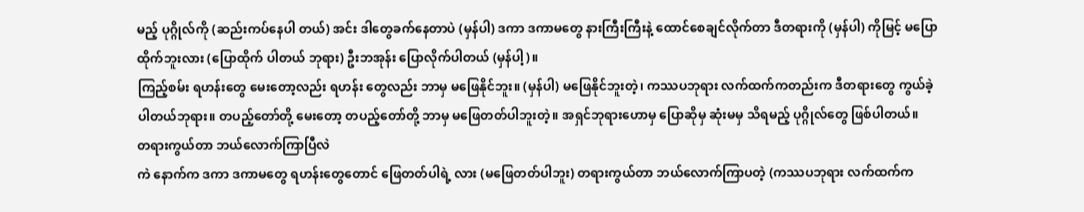မည့် ပုဂ္ဂိုလ်ကို (ဆည်းကပ်နေပါ တယ်) အင်း ဒါတွေခက်နေတာပဲ (မှန်ပါ) ဒကာ ဒကာမတွေ နားကြီးကြီးနဲ့ ထောင်စေချင်လိုက်တာ ဒီတရားကို (မှန်ပါ) ကိုမြင့် မပြောထိုက်ဘူးလား (ပြောထိုက် ပါတယ် ဘုရား) ဦးဘအုန်း ပြောလိုက်ပါတယ် (မှန်ပါ့)။
ကြည့်စမ်း ရဟန်းတွေ မေးတော့လည်း ရဟန်း တွေလည်း ဘာမှ မဖြေနိုင်ဘူး။ (မှန်ပါ) မဖြေနိုင်ဘူးတဲ့၊ ကဿပဘုရား လက်ထက်ကတည်းက ဒီတရားတွေ ကွယ်ခဲ့ ပါတယ်ဘုရား။ တပည့်တော်တို့ မေးတော့ တပည့်တော်တို့ ဘာမှ မဖြေတတ်ပါဘူးတဲ့။ အရှင်ဘုရားဟောမှ ပြောဆိုမှ ဆုံးမမှ သိရမည့် ပုဂ္ဂိုလ်တွေ ဖြစ်ပါတယ်။
တရားကွယ်တာ ဘယ်လောက်ကြာပြီလဲ
ကဲ နောက်က ဒကာ ဒကာမတွေ ရဟန်းတွေတောင် ဖြေတတ်ပါရဲ့ လား (မဖြေတတ်ပါဘူး) တရားကွယ်တာ ဘယ်လောက်ကြာပတဲ့ (ကဿပဘုရား လက်ထက်က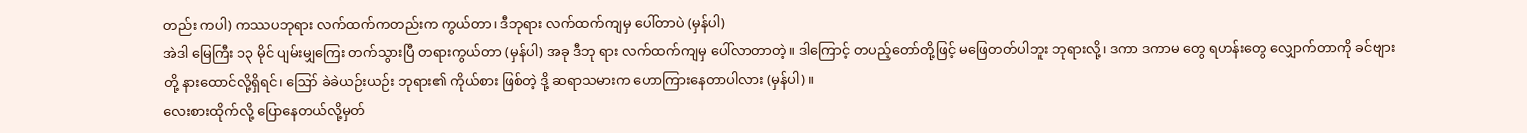တည်း ကပါ) ကဿပဘုရား လက်ထက်ကတည်းက ကွယ်တာ၊ ဒီဘုရား လက်ထက်ကျမှ ပေါ်တာပဲ (မှန်ပါ)
အဲဒါ မြေကြီး ၁၃ မိုင် ပျမ်းမျှကြေး တက်သွားပြီ တရားကွယ်တာ (မှန်ပါ) အခု ဒီဘု ရား လက်ထက်ကျမှ ပေါ်လာတာတဲ့။ ဒါကြောင့် တပည့်တော်တို့ဖြင့် မဖြေတတ်ပါဘူး ဘုရားလို့၊ ဒကာ ဒကာမ တွေ ရဟန်းတွေ လျှောက်တာကို ခင်ဗျားတို့ နားထောင်လို့ရှိရင်၊ ဪ ခဲခဲယဉ်းယဉ်း ဘုရား၏ ကိုယ်စား ဖြစ်တဲ့ ဒို့ ဆရာသမားက ဟောကြားနေတာပါလား (မှန်ပါ)။
လေးစားထိုက်လို့ ပြောနေတယ်လို့မှတ်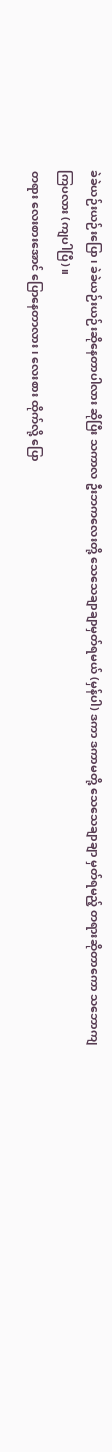ခဲခဲယဉ်းယဉ်းပြော၊ ခဲခဲယဉ်းယဉ်းဆိုနေတာပါလား ဆိုပြီး သကာလ ဦးဘကလေးတို့ သေသေချာချာမှတ်ရမယ် (မှန်ပါ) ဒကာ ဒကာမတို့ သေသေချာချာ မှတ်ရမည့် တရားဆိုတာကော သဘောကျကြပလား (ကျပါပြီ)။
တရား လေးစားအောင် ပြောနေတာလား၊ လေးစား ထိုက်လို့ ပြော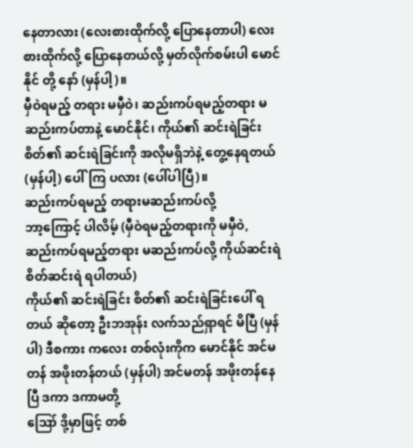နေတာလား (လေးစားထိုက်လို့ ပြောနေတာပါ) လေးစားထိုက်လို့ ပြောနေတယ်လို့ မှတ်လိုက်စမ်းပါ မောင်နိုင် တို့ နော် (မှန်ပါ့)။
မှီဝဲရမည့် တရား မမှီဝဲ၊ ဆည်းကပ်ရမည့်တရား မဆည်းကပ်တာနဲ့ မောင်နိုင်၊ ကိုယ်၏ ဆင်းရဲခြင်း စိတ်၏ ဆင်းရဲခြင်းကို အလိုမရှိဘဲနဲ့ တွေ့နေရတယ် (မှန်ပါ့) ပေါ်ကြ ပလား (ပေါ်ပါပြီ)။
ဆည်းကပ်ရမည့် တရားမဆည်းကပ်လို့
ဘာ့ကြောင့် ပါလိမ့် (မှီဝဲရမည့်တရားကို မမှီဝဲ, ဆည်းကပ်ရမည့်တရား မဆည်းကပ်လို့ ကိုယ်ဆင်းရဲ စိတ်ဆင်းရဲ ရပါတယ်)
ကိုယ်၏ ဆင်းရဲခြင်း စိတ်၏ ဆင်းရဲခြင်းပေါ် ရတယ် ဆိုတော့ ဦးဘအုန်း လက်သည်ရှာရင် မိပြီ (မှန်ပါ) ဒီစကား ကလေး တစ်လုံးကိုက မောင်နိုင် အင်မတန် အဖိုးတန်တယ် (မှန်ပါ) အင်မတန် အဖိုးတန်နေပြီ ဒကာ ဒကာမတို့
ဪ ဒို့မှာဖြင့် တစ်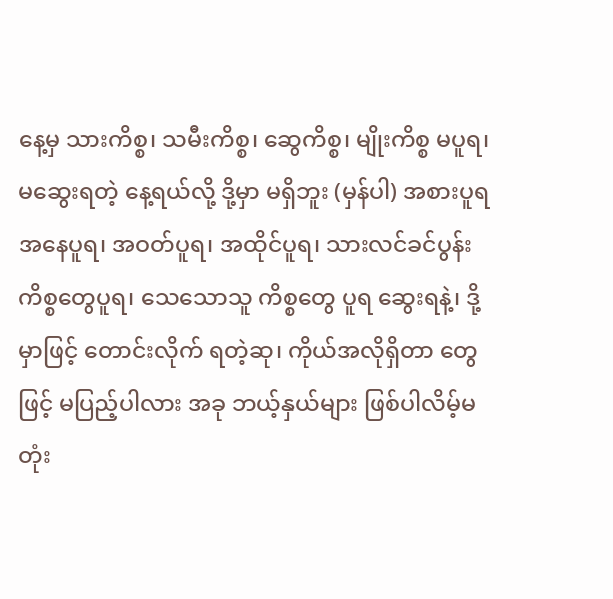နေ့မှ သားကိစ္စ၊ သမီးကိစ္စ၊ ဆွေကိစ္စ၊ မျိုးကိစ္စ မပူရ၊ မဆွေးရတဲ့ နေ့ရယ်လို့ ဒို့မှာ မရှိဘူး (မှန်ပါ) အစားပူရ အနေပူရ၊ အဝတ်ပူရ၊ အထိုင်ပူရ၊ သားလင်ခင်ပွန်း ကိစ္စတွေပူရ၊ သေသောသူ ကိစ္စတွေ ပူရ ဆွေးရနဲ့၊ ဒို့မှာဖြင့် တောင်းလိုက် ရတဲ့ဆု၊ ကိုယ်အလိုရှိတာ တွေဖြင့် မပြည့်ပါလား အခု ဘယ့်နှယ်များ ဖြစ်ပါလိမ့်မတုံး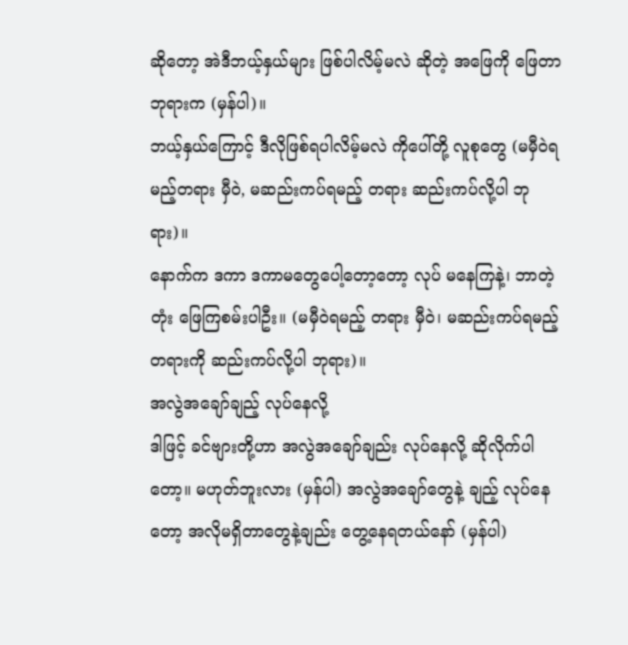ဆိုတော့ အဲဒီဘယ့်နှယ်များ ဖြစ်ပါလိမ့်မလဲ ဆိုတဲ့ အဖြေကို ဖြေတာ ဘုရားက (မှန်ပါ)။
ဘယ့်နှယ်ကြောင့် ဒီလိုဖြစ်ရပါလိမ့်မလဲ ကိုပေါ်တို့ လူစုတွေ (မမှီဝဲရမည့်တရား မှီဝဲ, မဆည်းကပ်ရမည့် တရား ဆည်းကပ်လို့ပါ ဘုရား)။
နောက်က ဒကာ ဒကာမတွေပေါ့တော့တော့ လုပ် မနေကြနဲ့၊ ဘာတဲ့တုံး ဖြေကြစမ်းပါဦး။ (မမှီဝဲရမည့် တရား မှီဝဲ၊ မဆည်းကပ်ရမည့်တရားကို ဆည်းကပ်လို့ပါ ဘုရား)။
အလွဲအချော်ချည့် လုပ်နေလို့
ဒါဖြင့် ခင်ဗျားတို့ဟာ အလွဲအချော်ချည်း လုပ်နေလို့ ဆိုလိုက်ပါတော့။ မဟုတ်ဘူးလား (မှန်ပါ) အလွဲအချော်တွေနဲ့ ချည့် လုပ်နေတော့ အလိုမရှိတာတွေနဲ့ချည်း တွေ့နေရတယ်နော် (မှန်ပါ)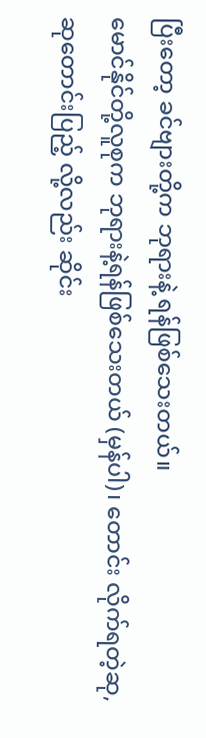ပြီးတော့ ခင်ဗျားတို့က ဘုရားနဲ့ ရန်ဖြစ်သေးတယ်။
မောင်နိုင်တို့လူစုက ဘုရားနဲ့ရန်ဖြစ်သေးတယ် (မှန်ပါ)၊ တောင်း လိုက်ရတဲ့ဆု, ဆုတောင်းပြည့် လို့လည်း ဆိုင်း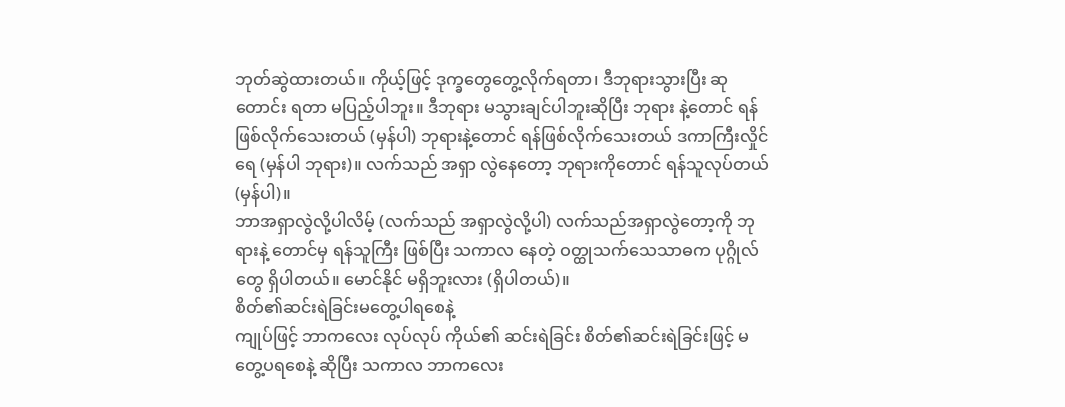ဘုတ်ဆွဲထားတယ်။ ကိုယ့်ဖြင့် ဒုက္ခတွေတွေ့လိုက်ရတာ၊ ဒီဘုရားသွားပြီး ဆုတောင်း ရတာ မပြည့်ပါဘူး။ ဒီဘုရား မသွားချင်ပါဘူးဆိုပြီး ဘုရား နဲ့တောင် ရန်ဖြစ်လိုက်သေးတယ် (မှန်ပါ) ဘုရားနဲ့တောင် ရန်ဖြစ်လိုက်သေးတယ် ဒကာကြီးလှိုင်ရေ (မှန်ပါ ဘုရား)။ လက်သည် အရှာ လွဲနေတော့ ဘုရားကိုတောင် ရန်သူလုပ်တယ် (မှန်ပါ)။
ဘာအရှာလွဲလို့ပါလိမ့် (လက်သည် အရှာလွဲလို့ပါ) လက်သည်အရှာလွဲတော့ကို ဘုရားနဲ့ တောင်မှ ရန်သူကြီး ဖြစ်ပြီး သကာလ နေတဲ့ ဝတ္ထုသက်သေသာဓက ပုဂ္ဂိုလ်တွေ ရှိပါတယ်။ မောင်နိုင် မရှိဘူးလား (ရှိပါတယ်)။
စိတ်၏ဆင်းရဲခြင်းမတွေ့ပါရစေနဲ့
ကျုပ်ဖြင့် ဘာကလေး လုပ်လုပ် ကိုယ်၏ ဆင်းရဲခြင်း စိတ်၏ဆင်းရဲခြင်းဖြင့် မတွေ့ပရစေနဲ့ ဆိုပြီး သကာလ ဘာကလေး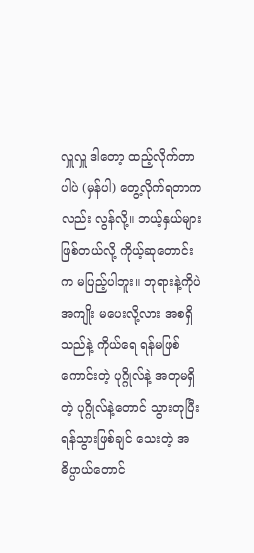လှူလှူ ဒါတော့ ထည့်လိုက်တာပါပဲ (မှန်ပါ) တွေ့လိုက်ရတာကလည်း လွန်လို့။ ဘယ့်နှယ်များ ဖြစ်တယ်လို့ ကိုယ့်ဆုတောင်းက မပြည့်ပါဘူး။ ဘုရားနဲ့ကိုပဲ အကျိုး မပေးလို့လား အစရှိသည်နဲ့ ကိုယ်ရေ ရန်မဖြစ်ကောင်းတဲ့ ပုဂ္ဂိုလ်နဲ့ အတုမရှိတဲ့ ပုဂ္ဂိုလ်နဲ့တောင် သွားတုပြီး ရန်သွားဖြစ်ချင် သေးတဲ့ အဓိပ္ပာယ်တောင်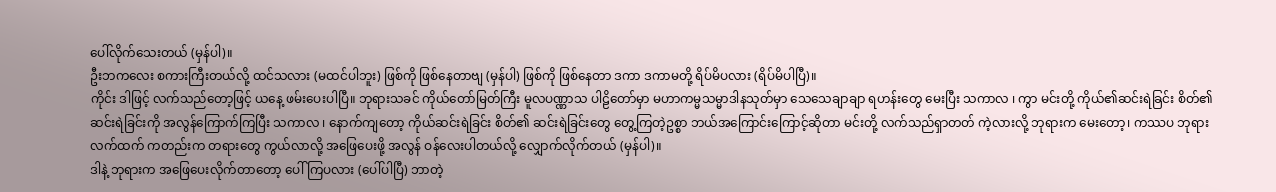ပေါ်လိုက်သေးတယ် (မှန်ပါ)။
ဦးဘကလေး စကားကြီးတယ်လို့ ထင်သလား (မထင်ပါဘူး) ဖြစ်ကို ဖြစ်နေတာဗျ (မှန်ပါ) ဖြစ်ကို ဖြစ်နေတာ ဒကာ ဒကာမတို့ ရိပ်မိပလား (ရိပ်မိပါပြီ)။
ကိုင်း ဒါဖြင့် လက်သည်တော့ဖြင့် ယနေ့ ဖမ်းပေးပါပြီ။ ဘုရားသခင် ကိုယ်တော်မြတ်ကြီး မူလပဏ္ဏာသ ပါဠိတော်မှာ မဟာကမ္မသမ္မာဒါနသုတ်မှာ သေသေချာချာ ရဟန်းတွေ မေးပြီး သကာလ ၊ ကွာ မင်းတို့ ကိုယ်၏ဆင်းရဲခြင်း စိတ်၏ ဆင်းရဲခြင်းကို အလွန်ကြောက်ကြပြီး သကာလ ၊ နောက်ကျတော့ ကိုယ်ဆင်းရဲခြင်း စိတ်၏ ဆင်းရဲခြင်းတွေ တွေ့ကြတဲ့ဥစ္စာ ဘယ်အကြောင်းကြောင့်ဆိုတာ မင်းတို့ လက်သည်ရှာတတ် ကဲ့လားလို့ ဘုရားက မေးတော့၊ ကဿပ ဘုရားလက်ထက် ကတည်းက တရားတွေ ကွယ်လာလို့ အဖြေပေးဖို့ အလွန် ဝန်လေးပါတယ်လို့ လျှောက်လိုက်တယ် (မှန်ပါ)။
ဒါနဲ့ ဘုရားက အဖြေပေးလိုက်တာတော့ ပေါ်ကြပလား (ပေါ်ပါပြီ) ဘာတဲ့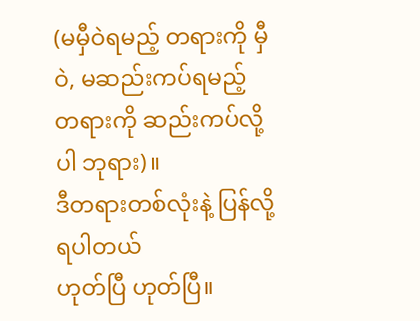(မမှီဝဲရမည့် တရားကို မှီဝဲ, မဆည်းကပ်ရမည့် တရားကို ဆည်းကပ်လို့ပါ ဘုရား)။
ဒီတရားတစ်လုံးနဲ့ ပြန်လို့ရပါတယ်
ဟုတ်ပြီ ဟုတ်ပြီ။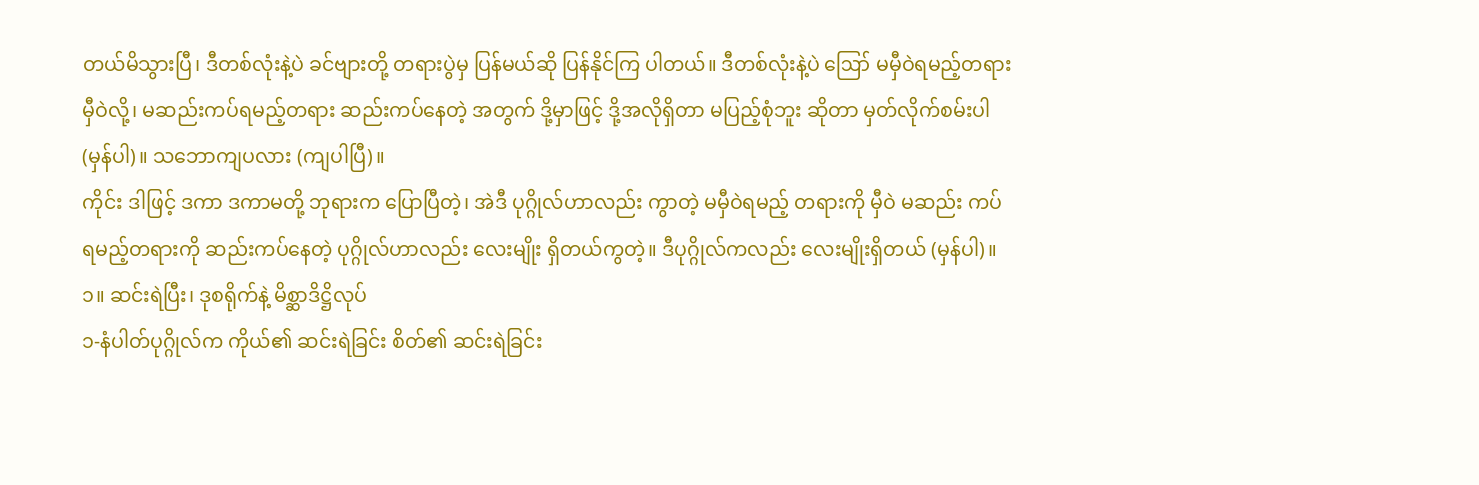တယ်မိသွားပြီ၊ ဒီတစ်လုံးနဲ့ပဲ ခင်ဗျားတို့ တရားပွဲမှ ပြန်မယ်ဆို ပြန်နိုင်ကြ ပါတယ်။ ဒီတစ်လုံးနဲ့ပဲ ဪ မမှီဝဲရမည့်တရား မှီဝဲလို့၊ မဆည်းကပ်ရမည့်တရား ဆည်းကပ်နေတဲ့ အတွက် ဒို့မှာဖြင့် ဒို့အလိုရှိတာ မပြည့်စုံဘူး ဆိုတာ မှတ်လိုက်စမ်းပါ (မှန်ပါ)။ သဘောကျပလား (ကျပါပြီ)။
ကိုင်း ဒါဖြင့် ဒကာ ဒကာမတို့ ဘုရားက ပြောပြီတဲ့၊ အဲဒီ ပုဂ္ဂိုလ်ဟာလည်း ကွာတဲ့ မမှီဝဲရမည့် တရားကို မှီဝဲ မဆည်း ကပ်ရမည့်တရားကို ဆည်းကပ်နေတဲ့ ပုဂ္ဂိုလ်ဟာလည်း လေးမျိုး ရှိတယ်ကွတဲ့။ ဒီပုဂ္ဂိုလ်ကလည်း လေးမျိုးရှိတယ် (မှန်ပါ)။
၁။ ဆင်းရဲပြီး၊ ဒုစရိုက်နဲ့ မိစ္ဆာဒိဋ္ဌိလုပ်
၁-နံပါတ်ပုဂ္ဂိုလ်က ကိုယ်၏ ဆင်းရဲခြင်း စိတ်၏ ဆင်းရဲခြင်း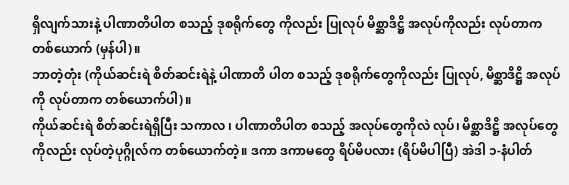ရှိလျက်သားနဲ့ ပါဏာတိပါတ စသည့် ဒုစရိုက်တွေ ကိုလည်း ပြုလုပ် မိစ္ဆာဒိဋ္ဌိ အလုပ်ကိုလည်း လုပ်တာက တစ်ယောက် (မှန်ပါ)။
ဘာတဲ့တုံး (ကိုယ်ဆင်းရဲ စိတ်ဆင်းရဲနဲ့ ပါဏာတိ ပါတ စသည့် ဒုစရိုက်တွေကိုလည်း ပြုလုပ်, မိစ္ဆာဒိဋ္ဌိ အလုပ်ကို လုပ်တာက တစ်ယောက်ပါ)။
ကိုယ်ဆင်းရဲ စိတ်ဆင်းရဲရှိပြီး သကာလ ၊ ပါဏာတိပါတ စသည့် အလုပ်တွေကိုလဲ လုပ်၊ မိစ္ဆာဒိဋ္ဌိ အလုပ်တွေကိုလည်း လုပ်တဲ့ပုဂ္ဂိုလ်က တစ်ယောက်တဲ့။ ဒကာ ဒကာမတွေ ရိပ်မိပလား (ရိပ်မိပါပြီ) အဲဒါ ၁-နံပါတ်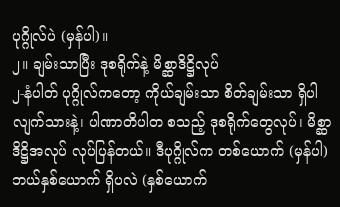ပုဂ္ဂိုလ်ပဲ (မှန်ပါ)။
၂။ ချမ်းသာပြီး ဒုစရိုက်နဲ့ မိစ္ဆာဒိဋ္ဌိလုပ်
၂-နံပါတ် ပုဂ္ဂိုလ်ကတော့ ကိုယ်ချမ်းသာ စိတ်ချမ်းသာ ရှိပါလျက်သားနဲ့၊ ပါဏာတိပါတ စသည့် ဒုစရိုက်တွေလုပ်၊ မိစ္ဆာဒိဋ္ဌိအလုပ် လုပ်ပြန်တယ်။ ဒီပုဂ္ဂိုလ်က တစ်ယောက် (မှန်ပါ) ဘယ်နှစ်ယောက် ရှိပလဲ (နှစ်ယောက်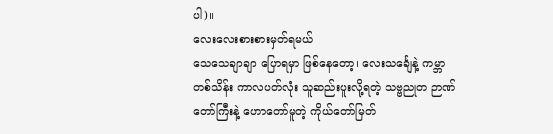ပါ)။
လေးလေးစားစားမှတ်ရမယ်
သေသေချာချာ ပြောရမှာ ဖြစ်နေတော့၊ လေးသင်္ချေနဲ့ ကမ္ဘာတစ်သိန်း ကာလပတ်လုံး သူဆည်းပူးလို့ရတဲ့ သဗ္ဗညုတ ဉာဏ်တော်ကြီးနဲ့ ဟောတော်မူတဲ့ ကိုယ်တော်မြတ်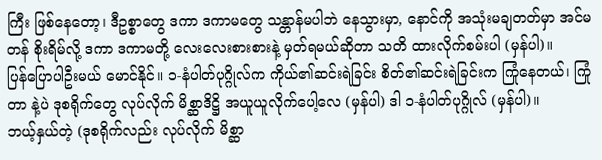ကြီး ဖြစ်နေတော့၊ ဒီဥစ္စာတွေ ဒကာ ဒကာမတွေ သန္တာန်မပါဘဲ နေသွားမှာ, နောင်ကို အသုံးမချတတ်မှာ အင်မတန် စိုးရိမ်လို့ ဒကာ ဒကာမတို့ လေးလေးစားစားနဲ့ မှတ်ရမယ်ဆိုတာ သတိ ထားလိုက်စမ်းပါ (မှန်ပါ)။
ပြန်ပြောပါဦးမယ် မောင်နိုင်။ ၁-နံပါတ်ပုဂ္ဂိုလ်က ကိုယ်၏ဆင်းရဲခြင်း စိတ်၏ဆင်းရဲခြင်းက ကြုံနေတယ်၊ ကြုံတာ နဲ့ပဲ ဒုစရိုက်တွေ လုပ်လိုက် မိစ္ဆာဒိဋ္ဌိ အယူယူလိုက်ပေါ့လေ (မှန်ပါ) ဒါ ၁-နံပါတ်ပုဂ္ဂိုလ် (မှန်ပါ)။
ဘယ့်နှယ်တဲ့ (ဒုစရိုက်လည်း လုပ်လိုက် မိစ္ဆာ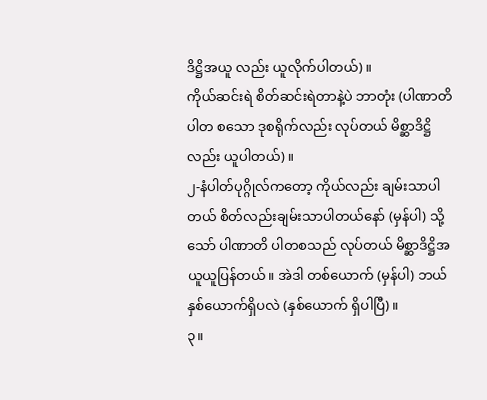ဒိဋ္ဌိအယူ လည်း ယူလိုက်ပါတယ်)။
ကိုယ်ဆင်းရဲ စိတ်ဆင်းရဲတာနဲ့ပဲ ဘာတုံး (ပါဏာတိပါတ စသော ဒုစရိုက်လည်း လုပ်တယ် မိစ္ဆာဒိဋ္ဌိလည်း ယူပါတယ်)။
၂-နံပါတ်ပုဂ္ဂိုလ်ကတော့ ကိုယ်လည်း ချမ်းသာပါတယ် စိတ်လည်းချမ်းသာပါတယ်နော် (မှန်ပါ) သို့သော် ပါဏာတိ ပါတစသည် လုပ်တယ် မိစ္ဆာဒိဋ္ဌိအယူယူပြန်တယ်။ အဲဒါ တစ်ယောက် (မှန်ပါ) ဘယ်နှစ်ယောက်ရှိပလဲ (နှစ်ယောက် ရှိပါပြီ)။
၃။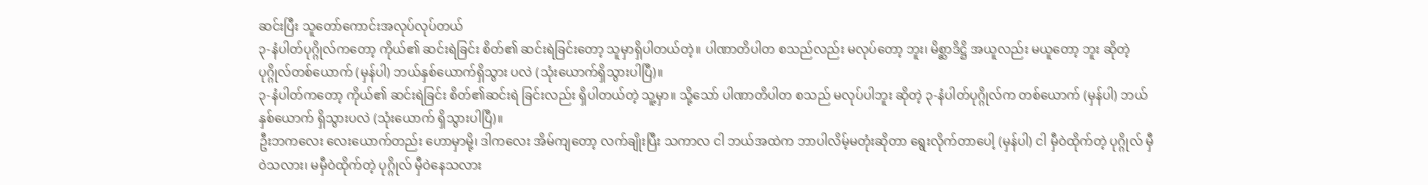ဆင်းပြီး သူတော်ကောင်းအလုပ်လုပ်တယ်
၃-နံပါတ်ပုဂ္ဂိုလ်ကတော့ ကိုယ်၏ ဆင်းရဲခြင်း စိတ်၏ ဆင်းရဲခြင်းတော့ သူမှာရှိပါတယ်တဲ့။ ပါဏာတိပါတ စသည်လည်း မလုပ်တော့ ဘူး၊ မိစ္ဆာဒိဋ္ဌိ အယူလည်း မယူတော့ ဘူး ဆိုတဲ့ ပုဂ္ဂိုလ်တစ်ယောက် (မှန်ပါ) ဘယ်နှစ်ယောက်ရှိသွား ပလဲ (သုံးယောက်ရှိသွားပါပြီ)။
၃-နံပါတ်ကတော့ ကိုယ်၏ ဆင်းရဲခြင်း စိတ်၏ဆင်းရဲ ခြင်းလည်း ရှိပါတယ်တဲ့ သူ့မှာ။ သို့သော် ပါဏာတိပါတ စသည် မလုပ်ပါဘူး ဆိုတဲ့ ၃-နံပါတ်ပုဂ္ဂိုလ်က တစ်ယောက် (မှန်ပါ) ဘယ်နှစ်ယောက် ရှိသွားပလဲ (သုံးယောက် ရှိသွားပါပြီ)။
ဦးဘကလေး လေးယောက်တည်း ဟောမှာမို့၊ ဒါကလေး အိမ်ကျတော့ လက်ချိုးပြီး သကာလ ငါ ဘယ်အထဲက ဘာပါလိမ့်မတုံးဆိုတာ ရွေးလိုက်တာပေါ့ (မှန်ပါ) ငါ မှီဝဲထိုက်တဲ့ ပုဂ္ဂိုလ် မှီဝဲသလား၊ မမှီဝဲထိုက်တဲ့ ပုဂ္ဂိုလ် မှီဝဲနေသလား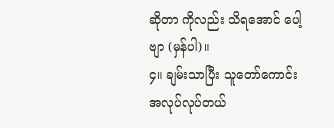ဆိုတာ ကိုလည်း သိရအောင် ပေါ့ဗျာ (မှန်ပါ)။
၄။ ချမ်းသာပြီး သူတော်ကောင်း အလုပ်လုပ်တယ်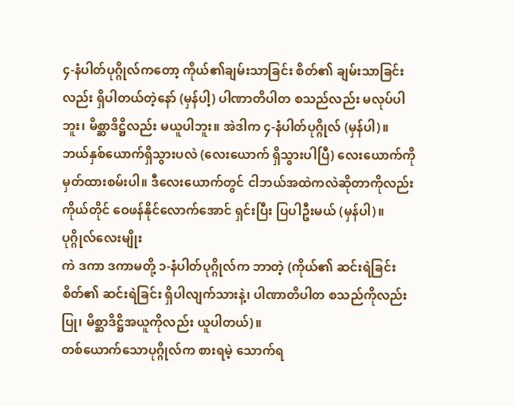၄-နံပါတ်ပုဂ္ဂိုလ်ကတော့ ကိုယ်၏ချမ်းသာခြင်း စိတ်၏ ချမ်းသာခြင်းလည်း ရှိပါတယ်တဲ့နော် (မှန်ပါ့) ပါဏာတိပါတ စသည်လည်း မလုပ်ပါဘူး၊ မိစ္ဆာဒိဋ္ဌိလည်း မယူပါဘူး။ အဲဒါက ၄-နံပါတ်ပုဂ္ဂိုလ် (မှန်ပါ)။
ဘယ်နှစ်ယောက်ရှိသွားပလဲ (လေးယောက် ရှိသွားပါပြီ) လေးယောက်ကို မှတ်ထားစမ်းပါ။ ဒီလေးယောက်တွင် ငါဘယ်အထဲကလဲဆိုတာကိုလည်း ကိုယ်တိုင် ဝေဖန်နိုင်လောက်အောင် ရှင်းပြီး ပြပါဦးမယ် (မှန်ပါ)။
ပုဂ္ဂိုလ်လေးမျိုး
ကဲ ဒကာ ဒကာမတို့ ၁-နံပါတ်ပုဂ္ဂိုလ်က ဘာတဲ့ (ကိုယ်၏ ဆင်းရဲခြင်း စိတ်၏ ဆင်းရဲခြင်း ရှိပါလျက်သားနဲ့၊ ပါဏာတိပါတ စသည်ကိုလည်း ပြု၊ မိစ္ဆာဒိဋ္ဌိအယူကိုလည်း ယူပါတယ်)။
တစ်ယောက်သောပုဂ္ဂိုလ်က စားရမဲ့ သောက်ရ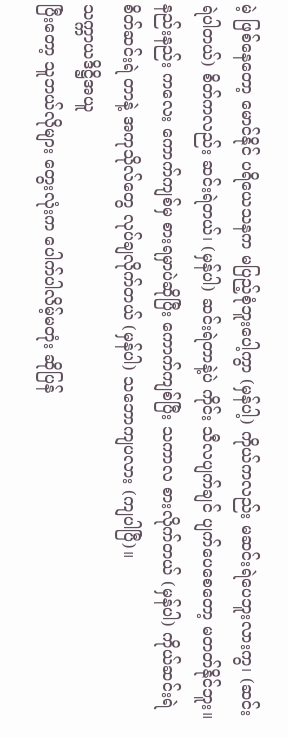မဲ့ ဖြစ်နေတော့ မောင်နိုင် ပရိယေသနက မပြည့်စုံဘူးပေါ့ကွာ (မှန်ပါ့) ကိုယ်ကလည်း မဆင်းရဲပေဘူးလားကွ၊ (ဆင်းရဲပါတယ်) စိတ်ကလည်း ဆင်းရဲတယ်၊ (မှန်ပါ) ဆင်းရဲတာနဲ့ပဲ ကိုင်း သီလပျက်ချင် ပျက်ပေစေတော့ မတတ်နိုင်ဘူး။ နည်းနည်း ကလေး ကောက်ကျစ်မှ စားရမှာပဲဆိုပြီး ကောက်ကျစ်ပြီး သကာလ စားလိုက်တယ် (မှန်ပါ) ကိုယ်ဆင်းရဲ စိတ်ဆင်းရဲ တာနဲ့ အကုသိုလ်တွေ လုပ်ချလိုက်တယ် (မှန်ပါ) သဘောကျပလား (ကျပါပြီ)။
သက္ကာယဒိဋ္ဌိအယူ
ပြီးတော့ သူဘယ်လိုများ တွေးလုံးက ပေါက်ပါလိမ့်မတုံး ဆိုပြန်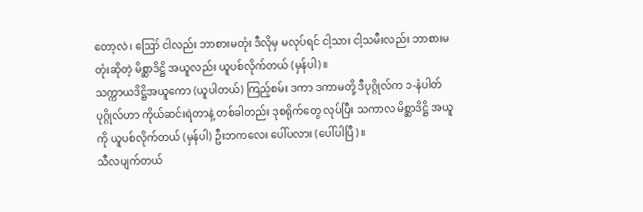တော့လဲ၊ ဪ ငါလည်း ဘာစားမတုံး ဒီလိုမှ မလုပ်ရင် ငါ့သား ငါ့သမီးလည်း ဘာစားမတုံးဆိုတဲ့ မိစ္ဆာဒိဋ္ဌိ အယူလည်း ယူပစ်လိုက်တယ် (မှန်ပါ)။
သက္ကာယဒိဋ္ဌိအယူကော (ယူပါတယ်) ကြည့်စမ်း ဒကာ ဒကာမတို့ ဒီပုဂ္ဂိုလ်က ၁-နံပါတ် ပုဂ္ဂိုလ်ဟာ ကိုယ်ဆင်းရဲတာနဲ့ တစ်ခါတည်း ဒုစရိုက်တွေ လုပ်ပြီး သကာလ မိစ္ဆာဒိဋ္ဌိ အယူကို ယူပစ်လိုက်တယ် (မှန်ပါ) ဦးဘကလေး ပေါ်ပလား (ပေါ်ပါပြီ)။
သီလပျက်တယ်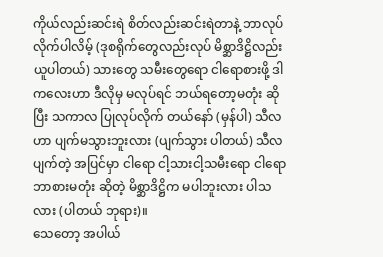ကိုယ်လည်းဆင်းရဲ စိတ်လည်းဆင်းရဲတာနဲ့ ဘာလုပ် လိုက်ပါလိမ့် (ဒုစရိုက်တွေလည်းလုပ် မိစ္ဆာဒိဋ္ဌိလည်း ယူပါတယ်) သားတွေ သမီးတွေရော ငါရောစားဖို့ ဒါကလေးဟာ ဒီလိုမှ မလုပ်ရင် ဘယ်ရတော့မတုံး ဆိုပြီး သကာလ ပြုလုပ်လိုက် တယ်နော် (မှန်ပါ) သီလဟာ ပျက်မသွားဘူးလား (ပျက်သွား ပါတယ်) သီလပျက်တဲ့ အပြင်မှာ ငါရော ငါ့သားငါ့သမီးရော ငါရော ဘာစားမတုံး ဆိုတဲ့ မိစ္ဆာဒိဋ္ဌိက မပါဘူးလား ပါသလား (ပါတယ် ဘုရား)။
သေတော့ အပါယ်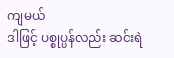ကျမယ်
ဒါဖြင့် ပစ္စုပ္ပန်လည်း ဆင်းရဲ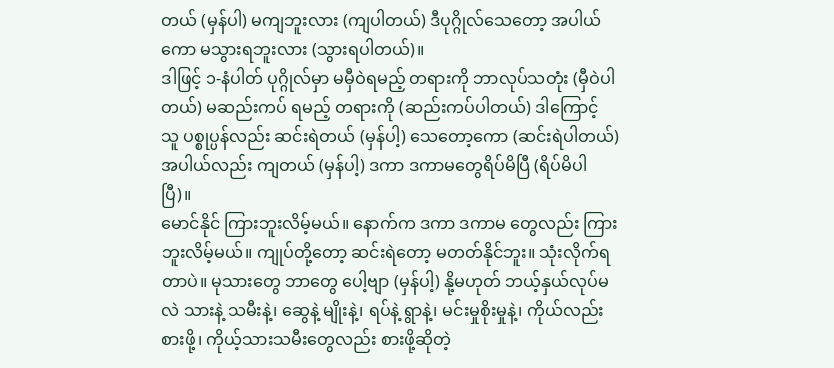တယ် (မှန်ပါ) မကျဘူးလား (ကျပါတယ်) ဒီပုဂ္ဂိုလ်သေတော့ အပါယ်ကော မသွားရဘူးလား (သွားရပါတယ်)။
ဒါဖြင့် ၁-နံပါတ် ပုဂ္ဂိုလ်မှာ မမှီဝဲရမည့် တရားကို ဘာလုပ်သတုံး (မှီဝဲပါတယ်) မဆည်းကပ် ရမည့် တရားကို (ဆည်းကပ်ပါတယ်) ဒါကြောင့် သူ ပစ္စုပ္ပန်လည်း ဆင်းရဲတယ် (မှန်ပါ့) သေတော့ကော (ဆင်းရဲပါတယ်) အပါယ်လည်း ကျတယ် (မှန်ပါ့) ဒကာ ဒကာမတွေရိပ်မိပြီ (ရိပ်မိပါပြီ)။
မောင်နိုင် ကြားဘူးလိမ့်မယ်။ နောက်က ဒကာ ဒကာမ တွေလည်း ကြားဘူးလိမ့်မယ်။ ကျုပ်တို့တော့ ဆင်းရဲတော့ မတတ်နိုင်ဘူး။ သုံးလိုက်ရတာပဲ။ မုသားတွေ ဘာတွေ ပေါ့ဗျာ (မှန်ပါ့) နို့မဟုတ် ဘယ့်နှယ်လုပ်မလဲ သားနဲ့ သမီးနဲ့၊ ဆွေနဲ့ မျိုးနဲ့၊ ရပ်နဲ့ ရွာနဲ့၊ မင်းမှုစိုးမှုနဲ့၊ ကိုယ်လည်းစားဖို့၊ ကိုယ့်သားသမီးတွေလည်း စားဖို့ဆိုတဲ့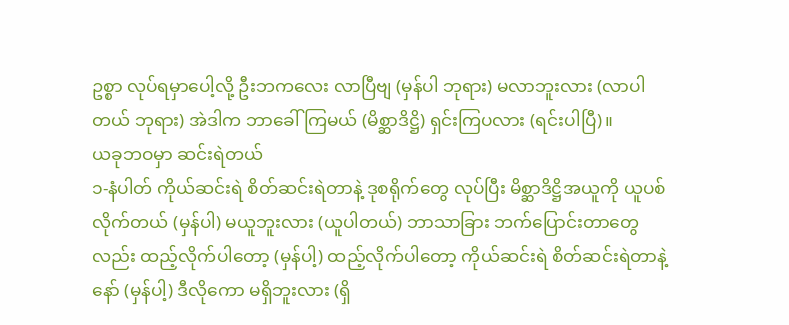ဥစ္စာ လုပ်ရမှာပေါ့လို့ ဦးဘကလေး လာပြီဗျ (မှန်ပါ ဘုရား) မလာဘူးလား (လာပါ တယ် ဘုရား) အဲဒါက ဘာခေါ်ကြမယ် (မိစ္ဆာဒိဋ္ဌိ) ရှင်းကြပလား (ရင်းပါပြီ)။
ယခုဘဝမှာ ဆင်းရဲတယ်
၁-နံပါတ် ကိုယ်ဆင်းရဲ စိတ်ဆင်းရဲတာနဲ့ ဒုစရိုက်တွေ လုပ်ပြီး မိစ္ဆာဒိဋ္ဌိအယူကို ယူပစ် လိုက်တယ် (မှန်ပါ) မယူဘူးလား (ယူပါတယ်) ဘာသာခြား ဘက်ပြောင်းတာတွေလည်း ထည့်လိုက်ပါတော့ (မှန်ပါ့) ထည့်လိုက်ပါတော့ ကိုယ်ဆင်းရဲ စိတ်ဆင်းရဲတာနဲ့နော် (မှန်ပါ့) ဒီလိုကော မရှိဘူးလား (ရှိ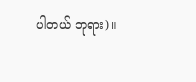ပါတယ် ဘုရား)။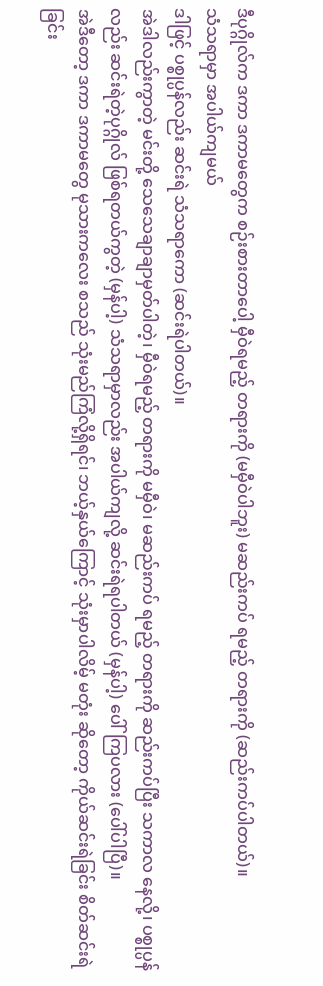ဒီပုဂ္ဂိုလ်က ဒကာ ဒကာမတွေက စဉ်းစားတာပေါ့ မှီဝဲရမည့် တရားကို (မမှီဝဲပါဘူး) မဆည်းကပ် ရမည့် တရားကို (ဆည်းကပ်ပါတယ်)။
သံသရာမှာ အပါယ်ကျမယ်
ဒါဖြင့် ပစ္စုပ္ပန်လည်း ဆင်းရဲ သံသရာကော (ဆင်းရဲပါတယ်)။
အဲဒါလည်းကွာတဲ့ မင်းတို့ သေသေချာချာမှတ်ပါတဲ့၊ မှီဝဲရမည့် တရားကို မမှီဝဲ၊ မဆည်းကပ် ရမည့် တရားကို ဆည်းကပ်ပြီး သကာလ နေလို့၊ ပစ္စုပ္ပန်လည်း ဆင်းရဲတဲ့ပုဂ္ဂိုလ် ဖြစ်ရတယ်ကွတဲ့ (မှန်ပါ့) သံသရာမှာလည်း အပါယ်ကျလို့ ဆင်းရဲရပါတယ် (မှန်ပါ့) ပေါ်ကြပလား (ပေါ်ပါပြီ)။
အဲဒီတော့ ဒကာ ဒကာမတွေ မုသားကလေး စသည် သုံးမည်ကြံလို့ရှိရင်၊ ဘယ့်နှယ်ကြောင့် သုံးမှာပါလိမ့် မတုံး ဆိုတော့ ကိုယ်ဆင်းရဲခြင်း စိတ်ဆင်းရဲခြင်း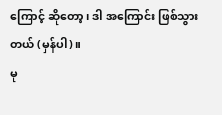ကြောင့် ဆိုတော့၊ ဒါ အကြောင်း ဖြစ်သွားတယ် (မှန်ပါ)။
မု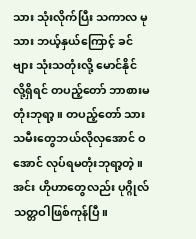သား သုံးလိုက်ပြီး သကာလ မုသား ဘယ့်နှယ်ကြောင့် ခင်ဗျား သုံးသတုံးလို့ မောင်နိုင် လို့ရှိရင် တပည့်တော် ဘာစားမတုံးဘုရာ့။ တပည့်တော် သားသမီးတွေဘယ်လိုလှအောင် ဝအောင် လုပ်ရမတုံးဘုရာ့တဲ့။ အင်း ဟိုဟာတွေလည်း ပုဂ္ဂိုလ်သတ္တဝါဖြစ်ကုန်ပြီ။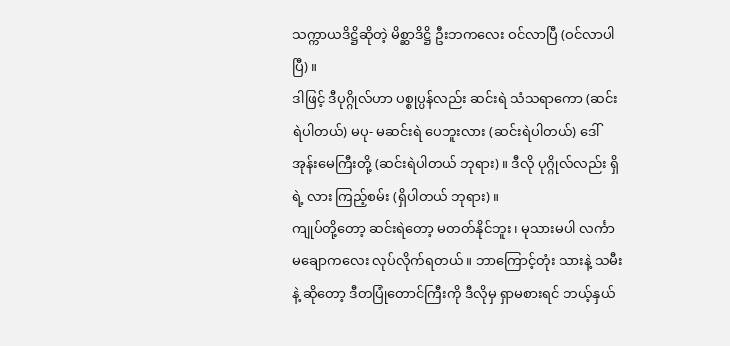သက္ကာယဒိဋ္ဌိဆိုတဲ့ မိစ္ဆာဒိဋ္ဌိ ဦးဘကလေး ဝင်လာပြီ (ဝင်လာပါပြီ)။
ဒါဖြင့် ဒီပုဂ္ဂိုလ်ဟာ ပစ္စုပ္ပန်လည်း ဆင်းရဲ သံသရာကော (ဆင်းရဲပါတယ်) မပု- မဆင်းရဲ ပေဘူးလား (ဆင်းရဲပါတယ်) ဒေါ်အုန်းမေကြီးတို့ (ဆင်းရဲပါတယ် ဘုရား)။ ဒီလို ပုဂ္ဂိုလ်လည်း ရှိရဲ့ လား ကြည့်စမ်း (ရှိပါတယ် ဘုရား)။
ကျုပ်တို့တော့ ဆင်းရဲတော့ မတတ်နိုင်ဘူး၊ မုသားမပါ လင်္ကာမချောကလေး လုပ်လိုက်ရတယ်။ ဘာကြောင့်တုံး သားနဲ့ သမီးနဲ့ ဆိုတော့ ဒီတပြုံတောင်ကြီးကို ဒီလိုမှ ရှာမစားရင် ဘယ့်နှယ်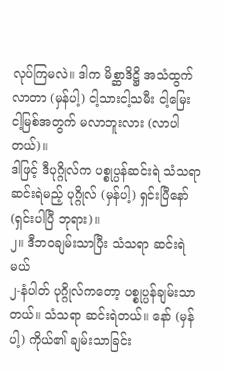လုပ်ကြမလဲ။ ဒါက မိစ္ဆာဒိဋ္ဌိ အသံထွက်လာတာ (မှန်ပါ့) ငါ့သားငါ့သမီး ငါ့မြေး ငါ့မြစ်အတွက် မလာဘူးလား (လာပါတယ်)။
ဒါဖြင့် ဒီပုဂ္ဂိုလ်က ပစ္စုပ္ပန်ဆင်းရဲ သံသရာ ဆင်းရဲမည့် ပုဂ္ဂိုလ် (မှန်ပါ့) ရှင်းပြီနော် (ရှင်းပါပြီ ဘုရား)။
၂။ ဒီဘဝချမ်းသာပြီး သံသရာ ဆင်းရဲမယ်
၂-နံပါတ် ပုဂ္ဂိုလ်ကတော့ ပစ္စုပ္ပန်ချမ်းသာတယ်။ သံသရာ ဆင်းရဲတယ်။ နော် (မှန်ပါ့) ကိုယ်၏ ချမ်းသာခြင်း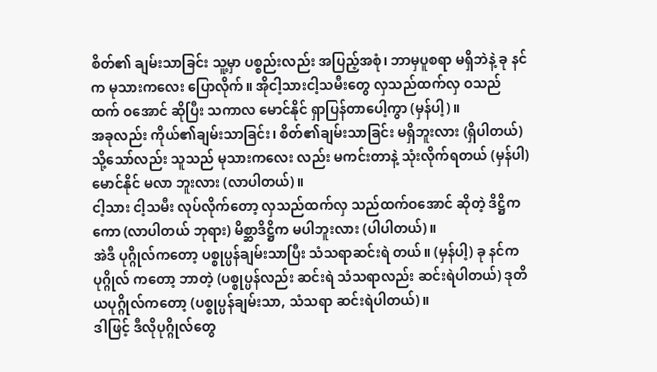စိတ်၏ ချမ်းသာခြင်း သူ့မှာ ပစ္စည်းလည်း အပြည့်အစုံ၊ ဘာမှပူစရာ မရှိဘဲနဲ့ ခု နင်က မုသားကလေး ပြောလိုက်။ အိုငါ့သားငါ့သမီးတွေ လှသည်ထက်လှ ဝသည်ထက် ဝအောင် ဆိုပြီး သကာလ မောင်နိုင် ရှာပြန်တာပေါ့ကွာ (မှန်ပါ့)။
အခုလည်း ကိုယ်၏ချမ်းသာခြင်း၊ စိတ်၏ချမ်းသာခြင်း မရှိဘူးလား (ရှိပါတယ်) သို့သော်လည်း သူသည် မုသားကလေး လည်း မကင်းတာနဲ့ သုံးလိုက်ရတယ် (မှန်ပါ) မောင်နိုင် မလာ ဘူးလား (လာပါတယ်)။
ငါ့သား ငါ့သမီး လုပ်လိုက်တော့ လှသည်ထက်လှ သည်ထက်ဝအောင် ဆိုတဲ့ ဒိဋ္ဌိကကော (လာပါတယ် ဘုရား) မိစ္ဆာဒိဋ္ဌိက မပါဘူးလား (ပါပါတယ်)။
အဲဒီ ပုဂ္ဂိုလ်ကတော့ ပစ္စုပ္ပန်ချမ်းသာပြီး သံသရာဆင်းရဲ တယ်။ (မှန်ပါ့) ခု နင်က ပုဂ္ဂိုလ် ကတော့ ဘာတဲ့ (ပစ္စုပ္ပန်လည်း ဆင်းရဲ သံသရာလည်း ဆင်းရဲပါတယ်) ဒုတိယပုဂ္ဂိုလ်ကတော့ (ပစ္စုပ္ပန်ချမ်းသာ, သံသရာ ဆင်းရဲပါတယ်)။
ဒါဖြင့် ဒီလိုပုဂ္ဂိုလ်တွေ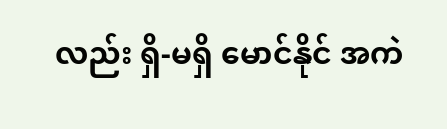လည်း ရှိ-မရှိ မောင်နိုင် အကဲ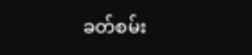ခတ်စမ်း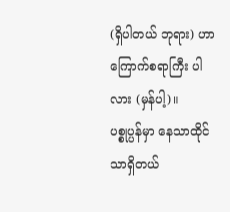(ရှိပါတယ် ဘုရား) ဟာ ကြောက်စရာကြီး ပါလား (မှန်ပါ့)။
ပစ္စုပ္ပန်မှာ နေသာထိုင်သာရှိတယ်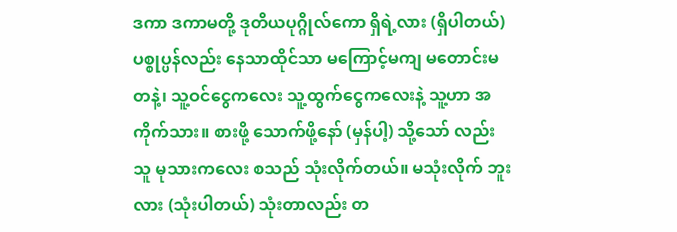ဒကာ ဒကာမတို့ ဒုတိယပုဂ္ဂိုလ်ကော ရှိရဲ့လား (ရှိပါတယ်) ပစ္စုပ္ပန်လည်း နေသာထိုင်သာ မကြောင့်မကျ မတောင်းမတနဲ့၊ သူ့ဝင်ငွေကလေး သူ့ထွက်ငွေကလေးနဲ့ သူ့ဟာ အကိုက်သား။ စားဖို့ သောက်ဖို့နော် (မှန်ပါ့) သို့သော် လည်း သူ မုသားကလေး စသည် သုံးလိုက်တယ်။ မသုံးလိုက် ဘူးလား (သုံးပါတယ်) သုံးတာလည်း တ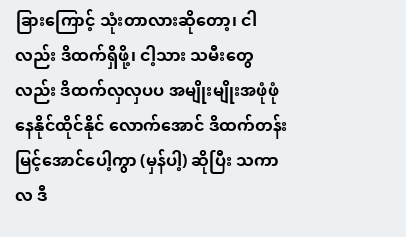ခြားကြောင့် သုံးတာလားဆိုတော့၊ ငါလည်း ဒိထက်ရှိဖို့၊ ငါ့သား သမီးတွေ လည်း ဒိထက်လှလှပပ အမျိုးမျိုးအဖုံဖုံ နေနိုင်ထိုင်နိုင် လောက်အောင် ဒိထက်တန်းမြင့်အောင်ပေါ့ကွာ (မှန်ပါ့) ဆိုပြီး သကာလ ဒီ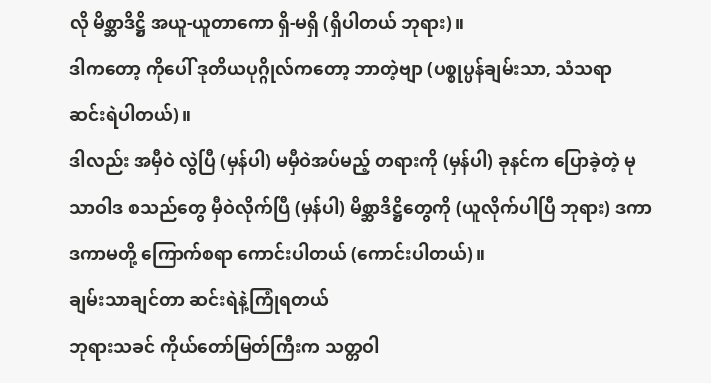လို မိစ္ဆာဒိဋ္ဌိ အယူ-ယူတာကော ရှိ-မရှိ (ရှိပါတယ် ဘုရား)။
ဒါကတော့ ကိုပေါ် ဒုတိယပုဂ္ဂိုလ်ကတော့ ဘာတဲ့ဗျာ (ပစ္စုပ္ပန်ချမ်းသာ, သံသရာ ဆင်းရဲပါတယ်)။
ဒါလည်း အမှီဝဲ လွဲပြီ (မှန်ပါ) မမှီဝဲအပ်မည့် တရားကို (မှန်ပါ) ခုနင်က ပြောခဲ့တဲ့ မုသာဝါဒ စသည်တွေ မှီဝဲလိုက်ပြီ (မှန်ပါ) မိစ္ဆာဒိဋ္ဌိတွေကို (ယူလိုက်ပါပြီ ဘုရား) ဒကာ ဒကာမတို့ ကြောက်စရာ ကောင်းပါတယ် (ကောင်းပါတယ်)။
ချမ်းသာချင်တာ ဆင်းရဲနဲ့ကြုံရတယ်
ဘုရားသခင် ကိုယ်တော်မြတ်ကြီးက သတ္တဝါ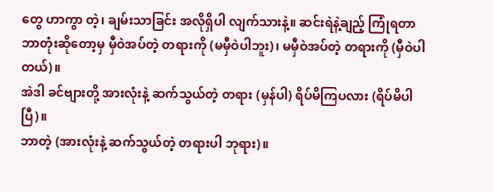တွေ ဟာကွာ တဲ့၊ ချမ်းသာခြင်း အလိုရှိပါ လျက်သားနဲ့။ ဆင်းရဲနဲ့ချည့် ကြုံရတာ ဘာတုံးဆိုတော့မှ မှီဝဲအပ်တဲ့ တရားကို (မမှီဝဲပါဘူး)၊ မမှီဝဲအပ်တဲ့ တရားကို (မှီဝဲပါတယ်)။
အဲဒါ ခင်ဗျားတို့ အားလုံးနဲ့ ဆက်သွယ်တဲ့ တရား (မှန်ပါ) ရိပ်မိကြပလား (ရိပ်မိပါပြီ)။
ဘာတဲ့ (အားလုံးနဲ့ ဆက်သွယ်တဲ့ တရားပါ ဘုရား)။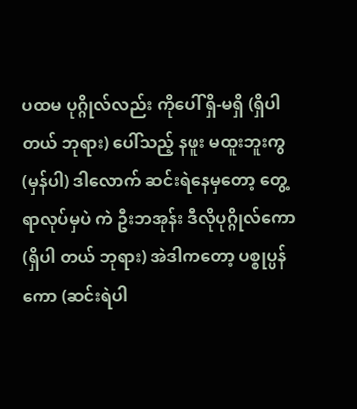ပထမ ပုဂ္ဂိုလ်လည်း ကိုပေါ် ရှိ-မရှိ (ရှိပါတယ် ဘုရား) ပေါ်သည့် နဖူး မထူးဘူးကွ (မှန်ပါ) ဒါလောက် ဆင်းရဲနေမှတော့ တွေ့ရာလုပ်မှပဲ ကဲ ဦးဘအုန်း ဒီလိုပုဂ္ဂိုလ်ကော (ရှိပါ တယ် ဘုရား) အဲဒါကတော့ ပစ္စုပ္ပန်ကော (ဆင်းရဲပါ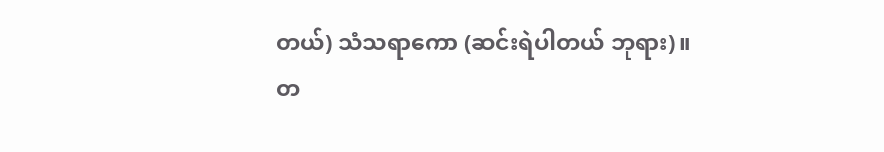တယ်) သံသရာကော (ဆင်းရဲပါတယ် ဘုရား)။
တ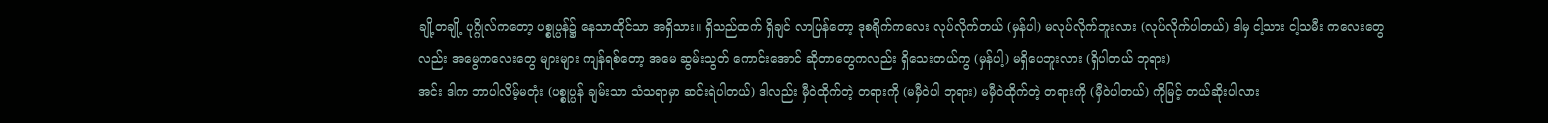ချို့တချို့ ပုဂ္ဂိုလ်ကတော့ ပစ္စုပ္ပန်၌ နေသာထိုင်သာ အရှိသား။ ရှိသည်ထက် ရှိချင် လာပြန်တော့ ဒုစရိုက်ကလေး လုပ်လိုက်တယ် (မှန်ပါ) မလုပ်လိုက်ဘူးလား (လုပ်လိုက်ပါတယ်) ဒါမှ ငါ့သား ငါ့သမီး ကလေးတွေလည်း အမွေကလေးတွေ များများ ကျန်ရစ်တော့ အမေ ဆွမ်းသွတ် ကောင်းအောင် ဆိုတာတွေကလည်း ရှိသေးတယ်ကွ (မှန်ပါ့) မရှိပေဘူးလား (ရှိပါတယ် ဘုရား)
အင်း ဒါက ဘာပါလိမ့်မတုံး (ပစ္စုပ္ပန် ချမ်းသာ သံသရာမှာ ဆင်းရဲပါတယ်) ဒါလည်း မှီဝဲထိုက်တဲ့ တရားကို (မမှီဝဲပါ ဘုရား) မမှီဝဲထိုက်တဲ့ တရားကို (မှီဝဲပါတယ်) ကိုမြင့် တယ်ဆိုးပါလား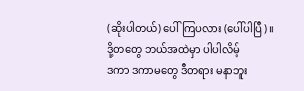(ဆိုးပါတယ်) ပေါ်ကြပလား (ပေါ်ပါပြီ)။
ဒို့တတွေ ဘယ်အထဲမှာ ပါပါလိမ့်
ဒကာ ဒကာမတွေ ဒီတရား မနာဘူး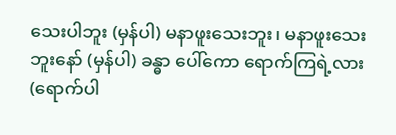သေးပါဘူး (မှန်ပါ) မနာဖူးသေးဘူး၊ မနာဖူးသေးဘူးနော် (မှန်ပါ) ခန္ဓာ ပေါ်ကော ရောက်ကြရဲ့လား (ရောက်ပါ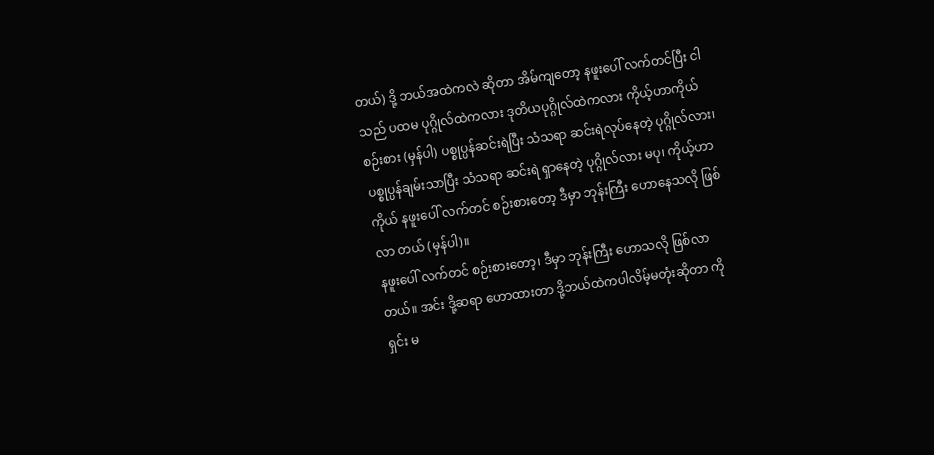တယ်) ဒို့ ဘယ်အထဲကလဲ ဆိုတာ အိမ်ကျတော့ နဖူးပေါ် လက်တင်ပြီး ငါသည် ပထမ ပုဂ္ဂိုလ်ထဲကလား ဒုတိယပုဂ္ဂိုလ်ထဲကလား ကိုယ့်ဟာကိုယ် စဉ်းစား (မှန်ပါ) ပစ္စုပ္ပန်ဆင်းရဲပြီး သံသရာ ဆင်းရဲလုပ်နေတဲ့ ပုဂ္ဂိုလ်လား၊ ပစ္စုပ္ပန်ချမ်းသာပြီး သံသရာ ဆင်းရဲ ရှာနေတဲ့ ပုဂ္ဂိုလ်လား မပု၊ ကိုယ့်ဟာကိုယ် နဖူးပေါ် လက်တင် စဉ်းစားတော့ ဒီမှာ ဘုန်းကြီး ဟောနေသလို ဖြစ်လာ တယ် (မှန်ပါ)။
နဖူးပေါ် လက်တင် စဉ်းစားတော့၊ ဒီမှာ ဘုန်းကြီး ဟောသလို ဖြစ်လာတယ်။ အင်း ဒို့ဆရာ ဟောထားတာ ဒို့ဘယ်ထဲကပါလိမ့်မတုံးဆိုတာ ကိုရှင်း မ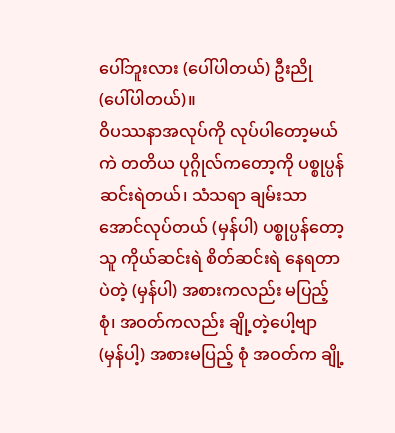ပေါ်ဘူးလား (ပေါ်ပါတယ်) ဦးညို (ပေါ်ပါတယ်)။
ဝိပဿနာအလုပ်ကို လုပ်ပါတော့မယ်
ကဲ တတိယ ပုဂ္ဂိုလ်ကတော့ကို ပစ္စုပ္ပန်ဆင်းရဲတယ်၊ သံသရာ ချမ်းသာအောင်လုပ်တယ် (မှန်ပါ) ပစ္စုပ္ပန်တော့ သူ ကိုယ်ဆင်းရဲ စိတ်ဆင်းရဲ နေရတာပဲတဲ့ (မှန်ပါ) အစားကလည်း မပြည့်စုံ၊ အဝတ်ကလည်း ချို့တဲ့ပေါ့ဗျာ (မှန်ပါ့) အစားမပြည့် စုံ အဝတ်က ချို့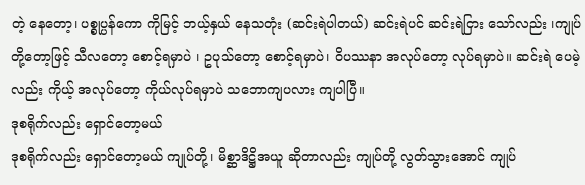တဲ့ နေတော့၊ ပစ္စုပ္ပန်ကော ကိုမြင့် ဘယ့်နှယ် နေသတုံး (ဆင်းရဲပါတယ်) ဆင်းရဲပင် ဆင်းရဲငြား သော်လည်း ၊ကျုပ်တို့တော့ဖြင့် သီလတော့ စောင့်ရမှာပဲ ၊ ဥပုသ်တော့ စောင့်ရမှာပဲ၊ ဝိပဿနာ အလုပ်တော့ လုပ်ရမှာပဲ။ ဆင်းရဲ ပေမဲ့လည်း ကိုယ့် အလုပ်တော့ ကိုယ်လုပ်ရမှာပဲ သဘောကျပလား ကျပါပြီ။
ဒုစရိုက်လည်း ရှောင်တော့မယ်
ဒုစရိုက်လည်း ရှောင်တော့မယ် ကျုပ်တို့၊ မိစ္ဆာဒိဋ္ဌိအယူ ဆိုတာလည်း ကျုပ်တို့ လွတ်သွားအောင် ကျုပ်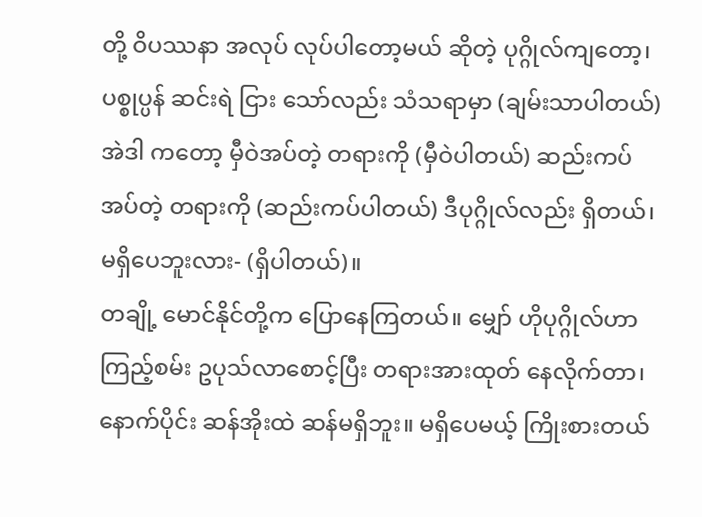တို့ ဝိပဿနာ အလုပ် လုပ်ပါတော့မယ် ဆိုတဲ့ ပုဂ္ဂိုလ်ကျတော့၊ ပစ္စုပ္ပန် ဆင်းရဲ ငြား သော်လည်း သံသရာမှာ (ချမ်းသာပါတယ်) အဲဒါ ကတော့ မှီဝဲအပ်တဲ့ တရားကို (မှီဝဲပါတယ်) ဆည်းကပ်အပ်တဲ့ တရားကို (ဆည်းကပ်ပါတယ်) ဒီပုဂ္ဂိုလ်လည်း ရှိတယ်၊ မရှိပေဘူးလား- (ရှိပါတယ်)။
တချို့ မောင်နိုင်တို့က ပြောနေကြတယ်။ မျှော် ဟိုပုဂ္ဂိုလ်ဟာ ကြည့်စမ်း ဥပုသ်လာစောင့်ပြီး တရားအားထုတ် နေလိုက်တာ၊ နောက်ပိုင်း ဆန်အိုးထဲ ဆန်မရှိဘူး။ မရှိပေမယ့် ကြိုးစားတယ်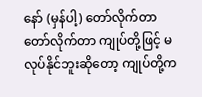နော် (မှန်ပါ့) တော်လိုက်တာ တော်လိုက်တာ ကျုပ်တို့ဖြင့် မလုပ်နိုင်ဘူးဆိုတော့ ကျုပ်တို့က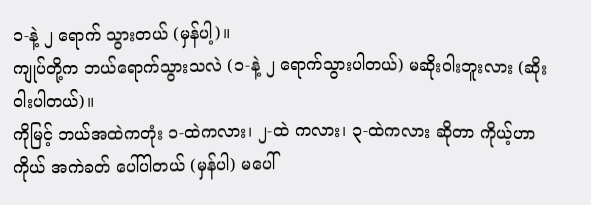၁-နဲ့ ၂ ရောက် သွားတယ် (မှန်ပါ့)။
ကျုပ်တို့က ဘယ်ရောက်သွားသလဲ (၁-နဲ့ ၂ ရောက်သွားပါတယ်) မဆိုးဝါးဘူးလား (ဆိုးဝါးပါတယ်)။
ကိုမြင့် ဘယ်အထဲကတုံး ၁-ထဲကလား၊ ၂-ထဲ ကလား၊ ၃-ထဲကလား ဆိုတာ ကိုယ့်ဟာကိုယ် အကဲခတ် ပေါ်ပါတယ် (မှန်ပါ) မပေါ်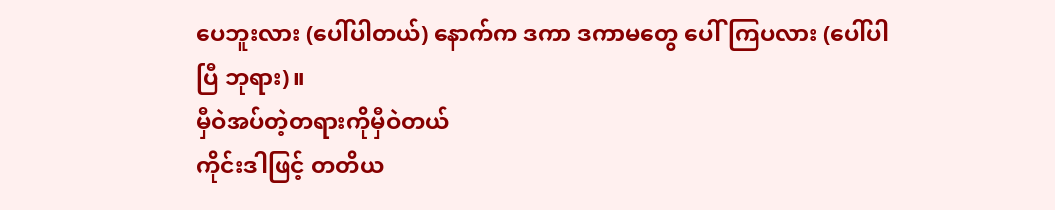ပေဘူးလား (ပေါ်ပါတယ်) နောက်က ဒကာ ဒကာမတွေ ပေါ်ကြပလား (ပေါ်ပါပြီ ဘုရား)။
မှီဝဲအပ်တဲ့တရားကိုမှီဝဲတယ်
ကိုင်းဒါဖြင့် တတိယ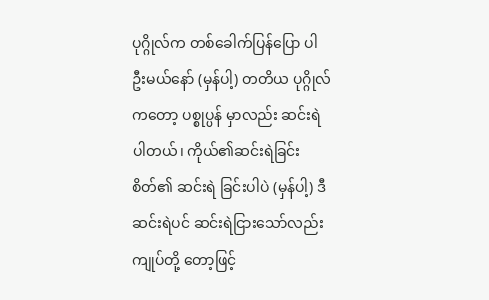ပုဂ္ဂိုလ်က တစ်ခေါက်ပြန်ပြော ပါဦးမယ်နော် (မှန်ပါ့) တတိယ ပုဂ္ဂိုလ်ကတော့ ပစ္စုပ္ပန် မှာလည်း ဆင်းရဲပါတယ်၊ ကိုယ်၏ဆင်းရဲခြင်း စိတ်၏ ဆင်းရဲ ခြင်းပါပဲ (မှန်ပါ့) ဒီဆင်းရဲပင် ဆင်းရဲငြားသော်လည်း ကျုပ်တို့ တော့ဖြင့်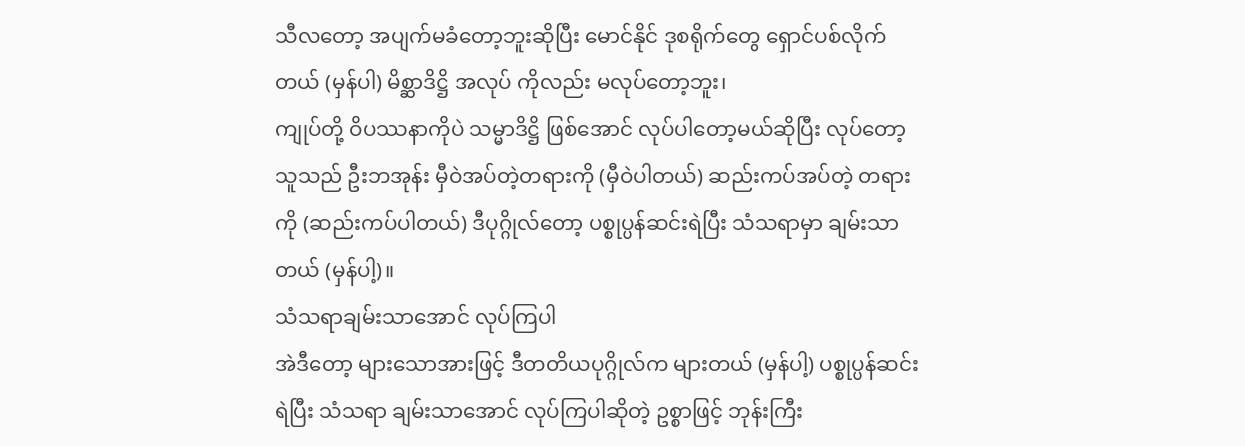သီလတော့ အပျက်မခံတော့ဘူးဆိုပြီး မောင်နိုင် ဒုစရိုက်တွေ ရှောင်ပစ်လိုက်တယ် (မှန်ပါ) မိစ္ဆာဒိဋ္ဌိ အလုပ် ကိုလည်း မလုပ်တော့ဘူး၊
ကျုပ်တို့ ဝိပဿနာကိုပဲ သမ္မာဒိဋ္ဌိ ဖြစ်အောင် လုပ်ပါတော့မယ်ဆိုပြီး လုပ်တော့ သူသည် ဦးဘအုန်း မှီဝဲအပ်တဲ့တရားကို (မှီဝဲပါတယ်) ဆည်းကပ်အပ်တဲ့ တရားကို (ဆည်းကပ်ပါတယ်) ဒီပုဂ္ဂိုလ်တော့ ပစ္စုပ္ပန်ဆင်းရဲပြီး သံသရာမှာ ချမ်းသာတယ် (မှန်ပါ့)။
သံသရာချမ်းသာအောင် လုပ်ကြပါ
အဲဒီတော့ များသောအားဖြင့် ဒီတတိယပုဂ္ဂိုလ်က များတယ် (မှန်ပါ့) ပစ္စုပ္ပန်ဆင်းရဲပြီး သံသရာ ချမ်းသာအောင် လုပ်ကြပါဆိုတဲ့ ဥစ္စာဖြင့် ဘုန်းကြီး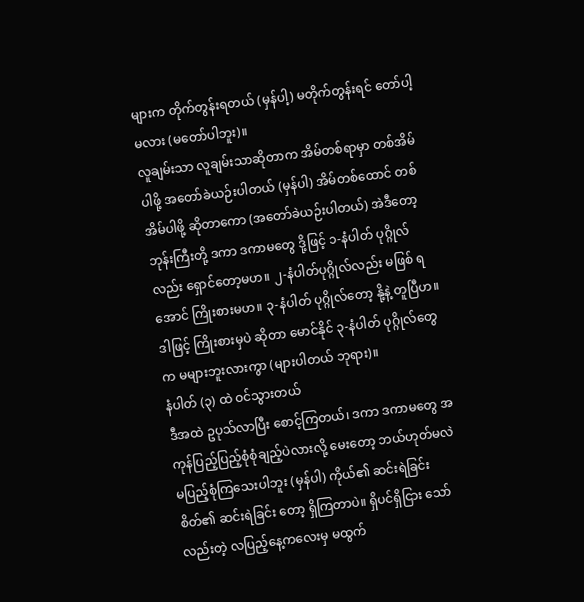များက တိုက်တွန်းရတယ် (မှန်ပါ့) မတိုက်တွန်းရင် တော်ပါ့မလား (မတော်ပါဘူး)။
လူချမ်းသာ လူချမ်းသာဆိုတာက အိမ်တစ်ရာမှာ တစ်အိမ်ပါဖို့ အတော်ခဲယဉ်းပါတယ် (မှန်ပါ) အိမ်တစ်ထောင် တစ်အိမ်ပါဖို့ ဆိုတာကော (အတော်ခဲယဉ်းပါတယ်) အဲဒီတော့ ဘုန်းကြီးတို့ ဒကာ ဒကာမတွေ ဒို့ဖြင့် ၁-နံပါတ် ပုဂ္ဂိုလ်လည်း ရှောင်တော့မဟ။ ၂-နံပါတ်ပုဂ္ဂိုလ်လည်း မဖြစ် ရအောင် ကြိုးစားမဟ။ ၃-နံပါတ် ပုဂ္ဂိုလ်တော့ နို့နဲ့ တူပြီဟ။ ဒါဖြင့် ကြိုးစားမှပဲ ဆိုတာ မောင်နိုင် ၃-နံပါတ် ပုဂ္ဂိုလ်တွေက မများဘူးလားကွာ (များပါတယ် ဘုရား)။
နံပါတ် (၃) ထဲ ဝင်သွားတယ်
ဒီအထဲ ဥပုသ်လာပြီး စောင့်ကြတယ်၊ ဒကာ ဒကာမတွေ အကုန်ပြည့်ပြည့်စုံစုံချည့်ပဲလားလို့ မေးတော့ ဘယ်ဟုတ်မလဲ မပြည့်စုံကြသေးပါဘူး (မှန်ပါ) ကိုယ်၏ ဆင်းရဲခြင်း စိတ်၏ ဆင်းရဲခြင်း တော့ ရှိကြတာပဲ။ ရှိပင်ရှိငြား သော်လည်းတဲ့ လပြည့်နေ့ကလေးမှ မထွက်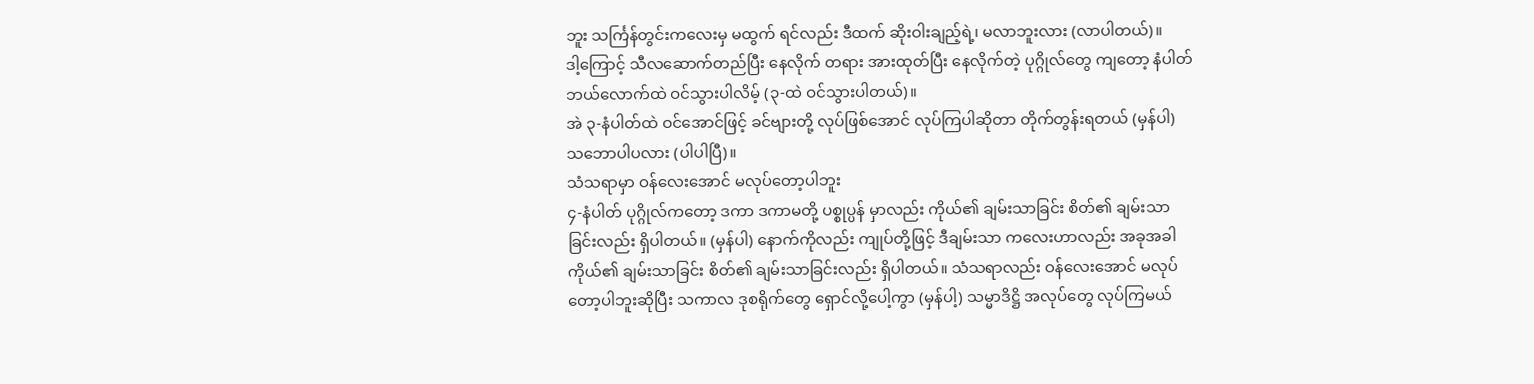ဘူး သင်္ကြန်တွင်းကလေးမှ မထွက် ရင်လည်း ဒီထက် ဆိုးဝါးချည့်ရဲ့၊ မလာဘူးလား (လာပါတယ်)။
ဒါ့ကြောင့် သီလဆောက်တည်ပြီး နေလိုက် တရား အားထုတ်ပြီး နေလိုက်တဲ့ ပုဂ္ဂိုလ်တွေ ကျတော့ နံပါတ် ဘယ်လောက်ထဲ ဝင်သွားပါလိမ့် (၃-ထဲ ဝင်သွားပါတယ်)။
အဲ ၃-နံပါတ်ထဲ ဝင်အောင်ဖြင့် ခင်ဗျားတို့ လုပ်ဖြစ်အောင် လုပ်ကြပါဆိုတာ တိုက်တွန်းရတယ် (မှန်ပါ) သဘောပါပလား (ပါပါပြီ)။
သံသရာမှာ ဝန်လေးအောင် မလုပ်တော့ပါဘူး
၄-နံပါတ် ပုဂ္ဂိုလ်ကတော့ ဒကာ ဒကာမတို့ ပစ္စုပ္ပန် မှာလည်း ကိုယ်၏ ချမ်းသာခြင်း စိတ်၏ ချမ်းသာခြင်းလည်း ရှိပါတယ်။ (မှန်ပါ) နောက်ကိုလည်း ကျုပ်တို့ဖြင့် ဒီချမ်းသာ ကလေးဟာလည်း အခုအခါ ကိုယ်၏ ချမ်းသာခြင်း စိတ်၏ ချမ်းသာခြင်းလည်း ရှိပါတယ်။ သံသရာလည်း ဝန်လေးအောင် မလုပ်တော့ပါဘူးဆိုပြီး သကာလ ဒုစရိုက်တွေ ရှောင်လို့ပေါ့ကွာ (မှန်ပါ့) သမ္မာဒိဋ္ဌိ အလုပ်တွေ လုပ်ကြမယ်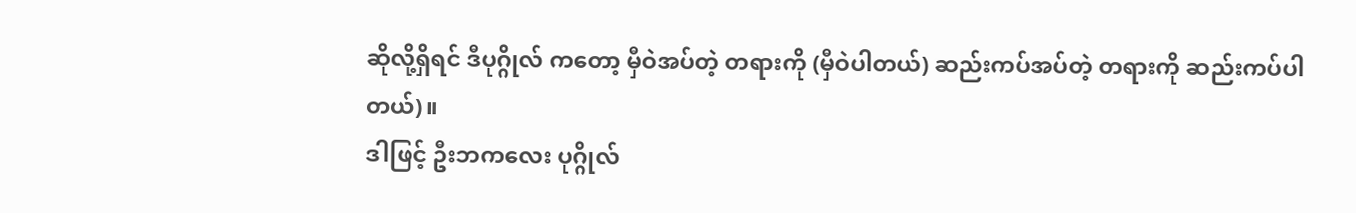ဆိုလို့ရှိရင် ဒီပုဂ္ဂိုလ် ကတော့ မှီဝဲအပ်တဲ့ တရားကို (မှီဝဲပါတယ်) ဆည်းကပ်အပ်တဲ့ တရားကို ဆည်းကပ်ပါတယ်)။
ဒါဖြင့် ဦးဘကလေး ပုဂ္ဂိုလ်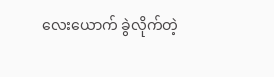လေးယောက် ခွဲလိုက်တဲ့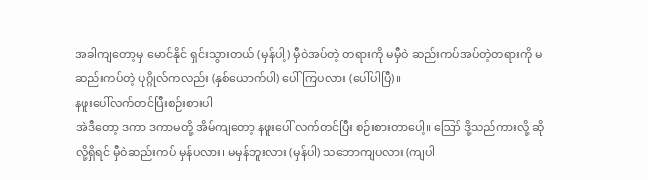အခါကျတော့မှ မောင်နိုင် ရှင်းသွားတယ် (မှန်ပါ့) မှီဝဲအပ်တဲ့ တရားကို မမှီဝဲ ဆည်းကပ်အပ်တဲ့တရားကို မဆည်းကပ်တဲ့ ပုဂ္ဂိုလ်ကလည်း (နှစ်ယောက်ပါ) ပေါ်ကြပလား (ပေါ်ပါပြီ)။
နဖူးပေါ်လက်တင်ပြီးစဉ်းစားပါ
အဲဒီတော့ ဒကာ ဒကာမတို့ အိမ်ကျတော့ နဖူးပေါ် လက်တင်ပြီး စဉ်းစားတာပေါ့။ ဪ ဒို့သည်ကားလို့ ဆိုလို့ရှိရင် မှီဝဲဆည်းကပ် မှန်ပလား၊ မမှန်ဘူးလား (မှန်ပါ) သဘောကျပလား (ကျပါ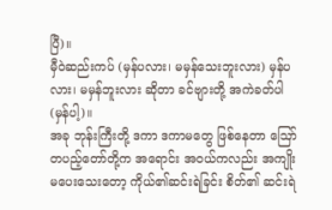ပြီ)။
မှီဝဲဆည်းကပ် (မှန်ပလား၊ မမှန်သေးဘူးလား) မှန်ပလား၊ မမှန်ဘူးလား ဆိုတာ ခင်ဗျားတို့ အကဲခတ်ပါ (မှန်ပါ့)။
အခု ဘုန်းကြီးတို့ ဒကာ ဒကာမတွေ ဖြစ်နေတာ ဪ တပည့်တော်တို့က အရောင်း အဝယ်ကလည်း အကျိုးမပေးသေးတော့ ကိုယ်၏ဆင်းရဲခြင်း စိတ်၏ ဆင်းရဲ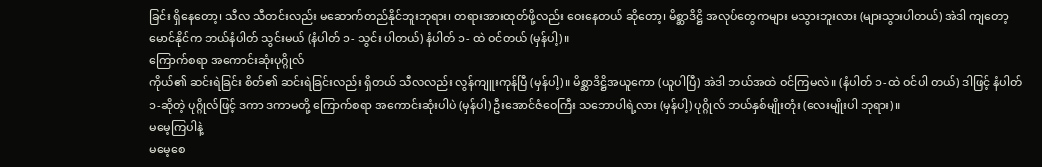ခြင်း ရှိနေတော့၊ သီလ သီတင်းလည်း မဆောက်တည်နိုင်ဘူးဘုရား၊ တရားအားထုတ်ဖို့လည်း ဝေးနေတယ် ဆိုတော့၊ မိစ္ဆာဒိဋ္ဌိ အလုပ်တွေကများ မသွားဘူးလား (များသွားပါတယ်) အဲဒါ ကျတော့ မောင်နိုင်က ဘယ်နံပါတ် သွင်းမယ် (နံပါတ် ၁- သွင်း ပါတယ်) နံပါတ် ၁- ထဲ ဝင်တယ် (မှန်ပါ့)။
ကြောက်စရာ အကောင်းဆုံးပုဂ္ဂိုလ်
ကိုယ်၏ ဆင်းရဲခြင်း စိတ်၏ ဆင်းရဲခြင်းလည်း ရှိတယ် သီလလည်း လွန်ကျူးကုန်ပြီ (မှန်ပါ့)။ မိစ္ဆာဒိဋ္ဌိအယူကော (ယူပါပြီ) အဲဒါ ဘယ်အထဲ ဝင်ကြမလဲ။ (နံပါတ် ၁-ထဲ ဝင်ပါ တယ်) ဒါဖြင့် နံပါတ် ၁-ဆိုတဲ့ ပုဂ္ဂိုလ်ဖြင့် ဒကာ ဒကာမတို့ ကြောက်စရာ အကောင်းဆုံးပါပဲ (မှန်ပါ) ဦးအောင်ဇံဝေကြီး သဘောပါရဲ့လား (မှန်ပါ့) ပုဂ္ဂိုလ် ဘယ်နှစ်မျိုးတုံး (လေးမျိုးပါ ဘုရား)။
မမေ့ကြပါနဲ့
မမေ့စေ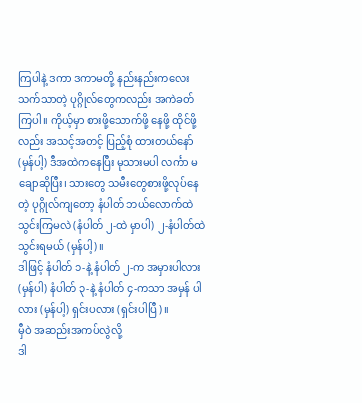ကြပါနဲ့ ဒကာ ဒကာမတို့ နည်းနည်းကလေး သက်သာတဲ့ ပုဂ္ဂိုလ်တွေကလည်း အကဲခတ်ကြပါ။ ကိုယ့်မှာ စားဖို့သောက်ဖို့ နေဖို့ ထိုင်ဖို့လည်း အသင့်အတင့် ပြည့်စုံ ထားတယ်နော် (မှန်ပါ့) ဒီအထဲကနေပြီး မုသားမပါ လင်္ကာ မချောဆိုပြီး၊ သားတွေ သမီးတွေစားဖို့လုပ်နေတဲ့ ပုဂ္ဂိုလ်ကျတော့ နံပါတ် ဘယ်လောက်ထဲ သွင်းကြမလဲ (နံပါတ် ၂-ထဲ မှာပါ) ၂-နံပါတ်ထဲ သွင်းရမယ် (မှန်ပါ့)။
ဒါဖြင့် နံပါတ် ၁-နဲ့ နံပါတ် ၂-က အမှားပါလား (မှန်ပါ) နံပါတ် ၃-နဲ့ နံပါတ် ၄-ကသာ အမှန် ပါလား (မှန်ပါ့) ရှင်းပလား (ရှင်းပါပြီ)။
မှီဝဲ အဆည်းအကပ်လွဲလို့
ဒါ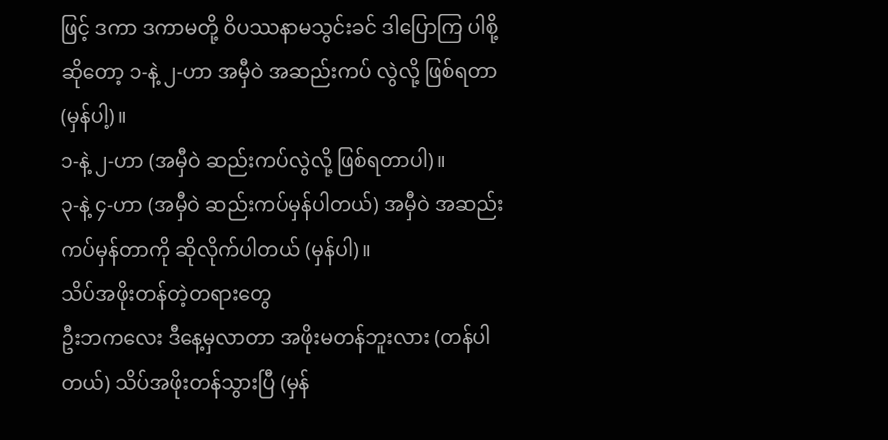ဖြင့် ဒကာ ဒကာမတို့ ဝိပဿနာမသွင်းခင် ဒါပြောကြ ပါစို့ ဆိုတော့ ၁-နဲ့ ၂-ဟာ အမှီဝဲ အဆည်းကပ် လွဲလို့ ဖြစ်ရတာ (မှန်ပါ့)။
၁-နဲ့ ၂-ဟာ (အမှီဝဲ ဆည်းကပ်လွဲလို့ ဖြစ်ရတာပါ)။
၃-နဲ့ ၄-ဟာ (အမှီဝဲ ဆည်းကပ်မှန်ပါတယ်) အမှီဝဲ အဆည်းကပ်မှန်တာကို ဆိုလိုက်ပါတယ် (မှန်ပါ)။
သိပ်အဖိုးတန်တဲ့တရားတွေ
ဦးဘကလေး ဒီနေ့မှလာတာ အဖိုးမတန်ဘူးလား (တန်ပါတယ်) သိပ်အဖိုးတန်သွားပြီ (မှန်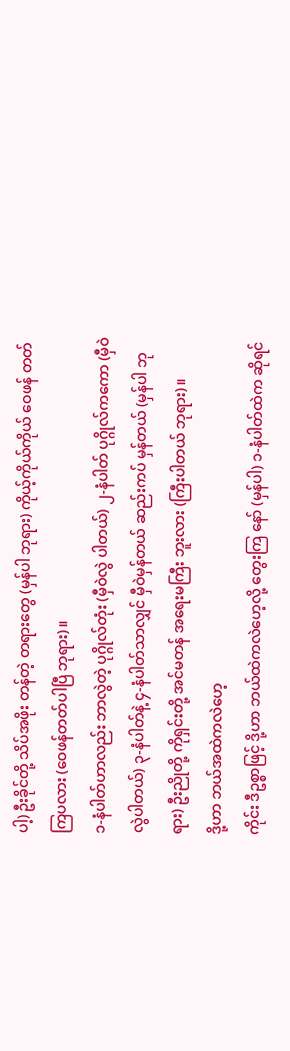ပါ့) ဦးခိုင်တို့ သိပ်အဖိုး တန်တဲ့ တရားတွေ (မှန်ပါ ဘုရား) ကိုယ့်ကိုယ်ကိုယ် ဝေဖန် တတ်ကြပလား (ဝေဖန်တတ်ပါပြီ ဘုရား)။
၁-နံပါတ်ဟာလည်း ဘာလွဲတဲ့ ပုဂ္ဂိုလ်တုံး (မှီဝဲလွဲ ပါတယ်) ၂-နံပါတ် ပုဂ္ဂိုလ်ကကော (မှီဝဲလွဲပါတယ်) ၃-နံပါတ်နဲ့ ၄-နံပါတ်သာလျှင် မှီဝဲမှန်တယ် ဆည်းကပ် မှန်တယ် (မှန်ပါ ဘုရား) ဦးညိုတို့ ကိုရှင်းတို့ အင်မတန် အရေးမကြီး ဘူးလား (ကြီးပါတယ် ဘုရား)။
ဒို့ဟာ ဘယ်အထဲကလဲဟေ့
ကိုင်း ဒီဥစ္စာဖြင့် ဒို့ဟာ ဘယ်ထဲကလဲဟေ့လို့ တွေးကြ နော် (မှန်ပါ) ၁-နံပါတ်ထဲက ဆိုရင်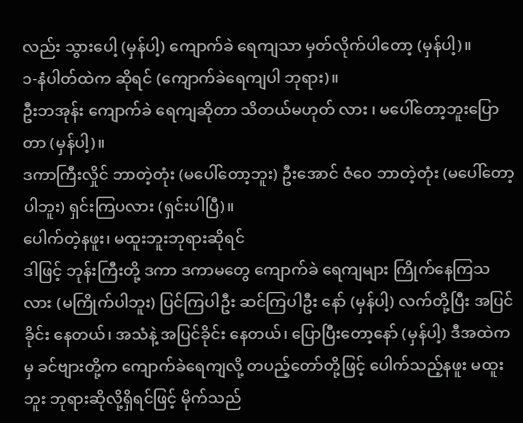လည်း သွားပေါ့ (မှန်ပါ့) ကျောက်ခဲ ရေကျသာ မှတ်လိုက်ပါတော့ (မှန်ပါ့)။
၁-နံပါတ်ထဲက ဆိုရင် (ကျောက်ခဲရေကျပါ ဘုရား)။
ဦးဘအုန်း ကျောက်ခဲ ရေကျဆိုတာ သိတယ်မဟုတ် လား ၊ မပေါ်တော့ဘူးပြောတာ (မှန်ပါ့)။
ဒကာကြီးလှိုင် ဘာတဲ့တုံး (မပေါ်တော့ဘူး) ဦးအောင် ဇံဝေ ဘာတဲ့တုံး (မပေါ်တော့ပါဘူး) ရှင်းကြပလား (ရှင်းပါပြီ)။
ပေါက်တဲ့နဖူး၊ မထူးဘူးဘုရားဆိုရင်
ဒါဖြင့် ဘုန်းကြီးတို့ ဒကာ ဒကာမတွေ ကျောက်ခဲ ရေကျများ ကြိုက်နေကြသလား (မကြိုက်ပါဘူး) ပြင်ကြပါဦး ဆင်ကြပါဦး နော် (မှန်ပါ့) လက်တို့ပြီး အပြင်ခိုင်း နေတယ်၊ အသံနဲ့ အပြင်ခိုင်း နေတယ်၊ ပြောပြီးတော့နော် (မှန်ပါ့) ဒီအထဲကမှ ခင်ဗျားတို့က ကျောက်ခဲရေကျလို့ တပည့်တော်တို့ဖြင့် ပေါက်သည့်နဖူး မထူးဘူး ဘုရားဆိုလို့ရှိရင်ဖြင့် မိုက်သည်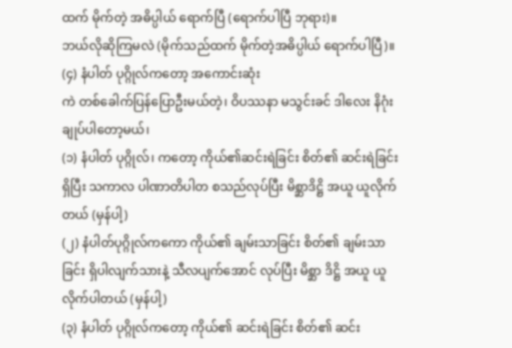ထက် မိုက်တဲ့ အဓိပ္ပါယ် ရောက်ပြီ (ရောက်ပါပြီ ဘုရား)။
ဘယ်လိုဆိုကြမလဲ (မိုက်သည်ထက် မိုက်တဲ့အဓိပ္ပါယ် ရောက်ပါပြီ)။
(၄) နံပါတ် ပုဂ္ဂိုလ်ကတော့ အကောင်းဆုံး
ကဲ တစ်ခေါက်ပြန်ပြောဦးမယ်တဲ့၊ ဝိပဿနာ မသွင်းခင် ဒါလေး နိဂုံးချုပ်ပါတော့မယ်၊
(၁) နံပါတ် ပုဂ္ဂိုလ်၊ ကတော့ ကိုယ်၏ဆင်းရဲခြင်း စိတ်၏ ဆင်းရဲခြင်း ရှိပြီး သကာလ ပါဏာတိပါတ စသည်လုပ်ပြီး မိစ္ဆာဒိဋ္ဌိ အယူ ယူလိုက်တယ် (မှန်ပါ့)
(၂) နံပါတ်ပုဂ္ဂိုလ်ကကော ကိုယ်၏ ချမ်းသာခြင်း စိတ်၏ ချမ်းသာခြင်း ရှိပါလျက်သားနဲ့ သီလပျက်အောင် လုပ်ပြီး မိစ္ဆာ ဒိဋ္ဌိ အယူ ယူလိုက်ပါတယ် (မှန်ပါ့)
(၃) နံပါတ် ပုဂ္ဂိုလ်ကတော့ ကိုယ်၏ ဆင်းရဲခြင်း စိတ်၏ ဆင်း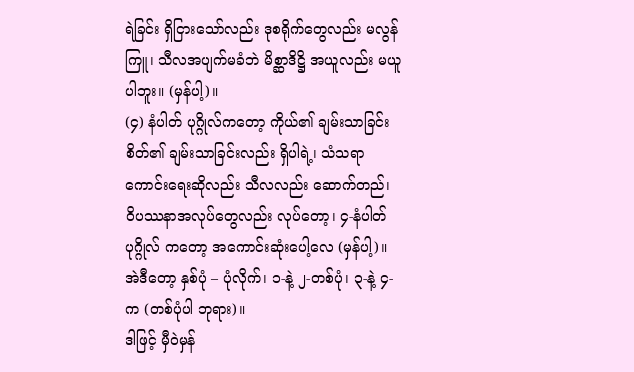ရဲခြင်း ရှိငြားသော်လည်း ဒုစရိုက်တွေလည်း မလွန်ကြူ၊ သီလအပျက်မခံဘဲ မိစ္ဆာဒိဋ္ဌိ အယူလည်း မယူပါဘူး။ (မှန်ပါ့)။
(၄) နံပါတ် ပုဂ္ဂိုလ်ကတော့ ကိုယ်၏ ချမ်းသာခြင်း စိတ်၏ ချမ်းသာခြင်းလည်း ရှိပါရဲ့၊ သံသရာ ကောင်းရေးဆိုလည်း သီလလည်း ဆောက်တည်၊ ဝိပဿနာအလုပ်တွေလည်း လုပ်တော့၊ ၄-နံပါတ် ပုဂ္ဂိုလ် ကတော့ အကောင်းဆုံးပေါ့လေ (မှန်ပါ့)။
အဲဒီတော့ နှစ်ပုံ – ပုံလိုက်၊ ၁-နဲ့ ၂-တစ်ပုံ၊ ၃-နဲ့ ၄-က (တစ်ပုံပါ ဘုရား)။
ဒါဖြင့် မှီဝဲမှန်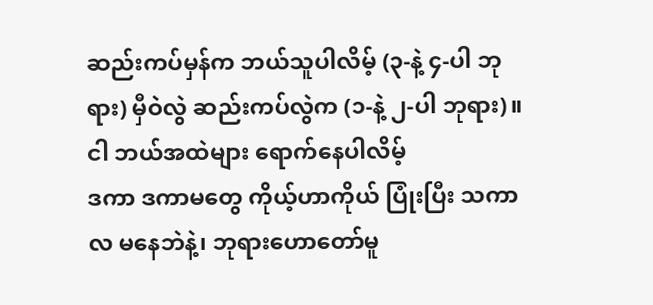ဆည်းကပ်မှန်က ဘယ်သူပါလိမ့် (၃-နဲ့ ၄-ပါ ဘုရား) မှီဝဲလွဲ ဆည်းကပ်လွဲက (၁-နဲ့ ၂-ပါ ဘုရား)။
ငါ ဘယ်အထဲများ ရောက်နေပါလိမ့်
ဒကာ ဒကာမတွေ ကိုယ့်ဟာကိုယ် ပြုံးပြီး သကာလ မနေဘဲနဲ့၊ ဘုရားဟောတော်မူ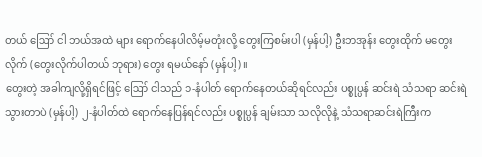တယ် ဪ ငါ ဘယ်အထဲ များ ရောက်နေပါလိမ့်မတုံးလို့ တွေးကြစမ်းပါ (မှန်ပါ့) ဦးဘအုန်း တွေးထိုက် မတွေးလိုက် (တွေးလိုက်ပါတယ် ဘုရား) တွေး ရမယ်နော် (မှန်ပါ့)။
တွေးတဲ့ အခါကျလို့ရှိရင်ဖြင့် ဪ ငါသည် ၁-နံပါတ် ရောက်နေတယ်ဆိုရင်လည်း ပစ္စုပ္ပန် ဆင်းရဲ သံသရာ ဆင်းရဲ သွားတာပဲ (မှန်ပါ့) ၂-နံပါတ်ထဲ ရောက်နေပြန်ရင်လည်း ပစ္စုပ္ပန် ချမ်းသာ သလိုလိုနဲ့ သံသရာဆင်းရဲကြီးက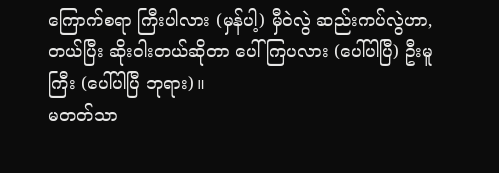ကြောက်စရာ ကြီးပါလား (မှန်ပါ့) မှီဝဲလွဲ ဆည်းကပ်လွဲဟာ, တယ်ပြီး ဆိုးဝါးတယ်ဆိုတာ ပေါ်ကြပလား (ပေါ်ပါပြီ) ဦးမူကြီး (ပေါ်ပါပြီ ဘုရား)။
မတတ်သာ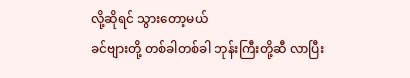လို့ဆိုရင် သွားတော့မယ်
ခင်ဗျားတို့ တစ်ခါတစ်ခါ ဘုန်းကြီးတို့ဆီ လာပြီး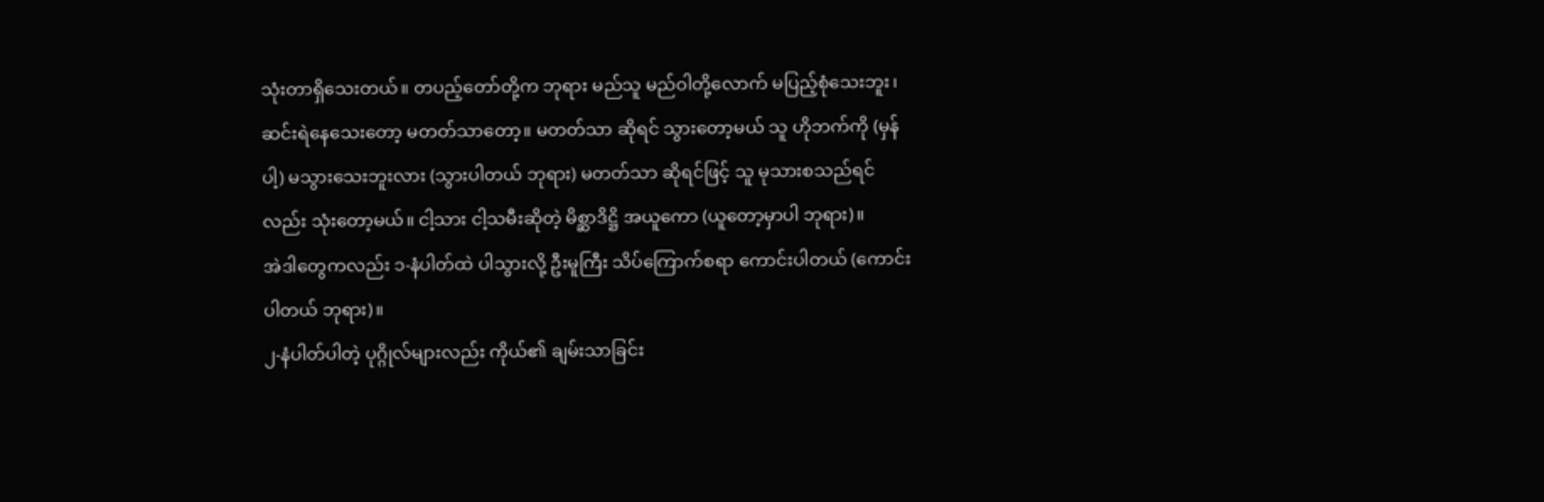သုံးတာရှိသေးတယ်။ တပည့်တော်တို့က ဘုရား မည်သူ မည်ဝါတို့လောက် မပြည့်စုံသေးဘူး၊ ဆင်းရဲနေသေးတော့ မတတ်သာတော့။ မတတ်သာ ဆိုရင် သွားတော့မယ် သူ ဟိုဘက်ကို (မှန်ပါ့) မသွားသေးဘူးလား (သွားပါတယ် ဘုရား) မတတ်သာ ဆိုရင်ဖြင့် သူ မုသားစသည်ရင်လည်း သုံးတော့မယ်။ ငါ့သား ငါ့သမီးဆိုတဲ့ မိစ္ဆာဒိဋ္ဌိ အယူကော (ယူတော့မှာပါ ဘုရား)။
အဲဒါတွေကလည်း ၁-နံပါတ်ထဲ ပါသွားလို့ ဦးမူကြီး သိပ်ကြောက်စရာ ကောင်းပါတယ် (ကောင်းပါတယ် ဘုရား)။
၂-နံပါတ်ပါတဲ့ ပုဂ္ဂိုလ်များလည်း ကိုယ်၏ ချမ်းသာခြင်း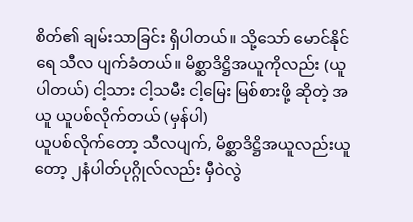စိတ်၏ ချမ်းသာခြင်း ရှိပါတယ်။ သို့သော် မောင်နိုင်ရေ သီလ ပျက်ခံတယ်။ မိစ္ဆာဒိဋ္ဌိအယူကိုလည်း (ယူပါတယ်) ငါ့သား ငါ့သမီး ငါ့မြေး မြစ်စားဖို့ ဆိုတဲ့ အယူ ယူပစ်လိုက်တယ် (မှန်ပါ)
ယူပစ်လိုက်တော့ သီလပျက်, မိစ္ဆာဒိဋ္ဌိအယူလည်းယူတော့ ၂နံပါတ်ပုဂ္ဂိုလ်လည်း မှီဝဲလွဲ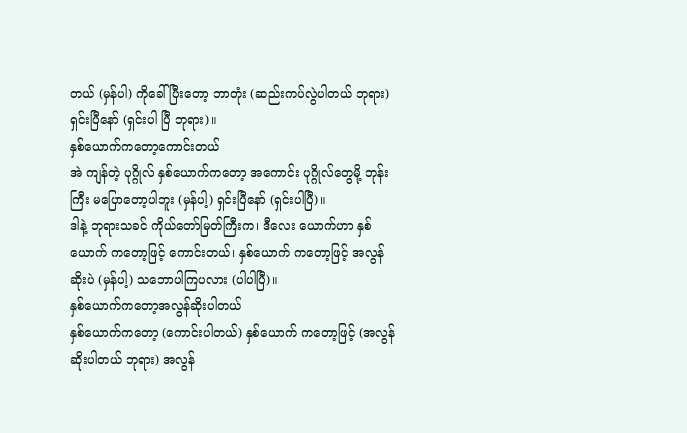တယ် (မှန်ပါ) ကိုခေါ်ပြီးတော့ ဘာတုံး (ဆည်းကပ်လွဲပါတယ် ဘုရား) ရှင်းပြီနော် (ရှင်းပါ ပြီ ဘုရား)။
နှစ်ယောက်ကတော့ကောင်းတယ်
အဲ ကျန်တဲ့ ပုဂ္ဂိုလ် နှစ်ယောက်ကတော့ အကောင်း ပုဂ္ဂိုလ်တွေမို့ ဘုန်းကြီး မပြောတော့ပါဘူး (မှန်ပါ့) ရှင်းပြီနော် (ရှင်းပါပြီ)။
ဒါနဲ့ ဘုရားသခင် ကိုယ်တော်မြတ်ကြီးက၊ ဒီလေး ယောက်ဟာ နှစ်ယောက် ကတော့ဖြင့် ကောင်းတယ်၊ နှစ်ယောက် ကတော့ဖြင့် အလွန်ဆိုးပဲ (မှန်ပါ့) သဘောပါကြပလား (ပါပါပြီ)။
နှစ်ယောက်ကတော့အလွန်ဆိုးပါတယ်
နှစ်ယောက်ကတော့ (ကောင်းပါတယ်) နှစ်ယောက် ကတော့ဖြင့် (အလွန်ဆိုးပါတယ် ဘုရား) အလွန်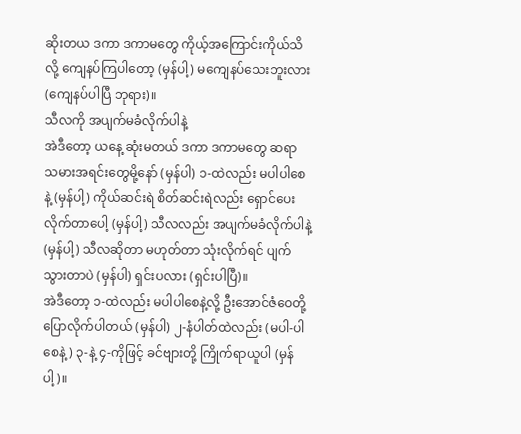ဆိုးတယ ဒကာ ဒကာမတွေ ကိုယ့်အကြောင်းကိုယ်သိလို့ ကျေနပ်ကြပါတော့ (မှန်ပါ့) မကျေနပ်သေးဘူးလား (ကျေနပ်ပါပြီ ဘုရား)။
သီလကို အပျက်မခံလိုက်ပါနဲ့
အဲဒီတော့ ယနေ့ ဆုံးမတယ် ဒကာ ဒကာမတွေ ဆရာ သမားအရင်းတွေမို့နော် (မှန်ပါ) ၁-ထဲလည်း မပါပါစေနဲ့ (မှန်ပါ့) ကိုယ်ဆင်းရဲ စိတ်ဆင်းရဲလည်း ရှောင်ပေးလိုက်တာပေါ့ (မှန်ပါ့) သီလလည်း အပျက်မခံလိုက်ပါနဲ့ (မှန်ပါ့) သီလဆိုတာ မဟုတ်တာ သုံးလိုက်ရင် ပျက်သွားတာပဲ (မှန်ပါ) ရှင်းပလား (ရှင်းပါပြီ)။
အဲဒီတော့ ၁-ထဲလည်း မပါပါစေနဲ့လို့ ဦးအောင်ဇံဝေတို့ ပြောလိုက်ပါတယ် (မှန်ပါ) ၂-နံပါတ်ထဲလည်း (မပါ-ပါစေနဲ့) ၃-နဲ့ ၄-ကိုဖြင့် ခင်ဗျားတို့ ကြိုက်ရာယူပါ (မှန်ပါ့)။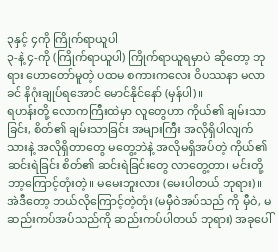၃နှင့် ၄ကို ကြိုက်ရာယူပါ
၃-နဲ့ ၄-ကို (ကြိုက်ရာယူပါ) ကြိုက်ရာယူရမှာပဲ ဆိုတော့ ဘုရား ဟောတော်မူတဲ့ ပထမ စကားကလေး ဝိပဿနာ မလာခင် နိဂုံးချုပ်ရအောင် မောင်နိုင်နော် (မှန်ပါ)။
ရဟန်းတို့ လောကကြီးထဲမှာ လူတွေဟာ ကိုယ်၏ ချမ်းသာခြင်း, စိတ်၏ ချမ်းသာခြင်း အများကြီး အလိုရှိပါလျက် သားနဲ့ အလိုရှိတာတွေ မတွေ့ဘဲနဲ့ အလိုမရှိအပ်တဲ့ ကိုယ်၏ ဆင်းရဲခြင်း စိတ်၏ ဆင်းရဲခြင်းတွေ လာတွေ့တာ၊ မင်းတို့ ဘာ့ကြောင့်တုံးတဲ့။ မမေးဘူးလား (မေးပါတယ် ဘုရား)။
အဲဒီတော့ ဘယ်လိုကြောင့်တဲ့တုံး (မမှီဝဲအပ်သည် ကို မှီဝဲ, မဆည်းကပ်အပ်သည်ကို ဆည်းကပ်ပါတယ် ဘုရား) အခုပေါ်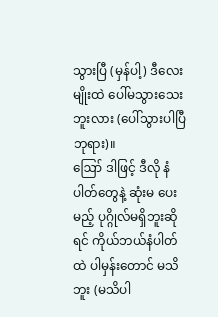သွားပြီ (မှန်ပါ့) ဒီလေးမျိုးထဲ ပေါ်မသွားသေးဘူးလား (ပေါ်သွားပါပြီ ဘုရား)။
ဪ ဒါဖြင့် ဒီလို နံပါတ်တွေနဲ့ ဆုံးမ ပေးမည့် ပုဂ္ဂိုလ်မရှိဘူးဆိုရင် ကိုယ်ဘယ်နံပါတ်ထဲ ပါမှန်းတောင် မသိဘူး (မသိပါ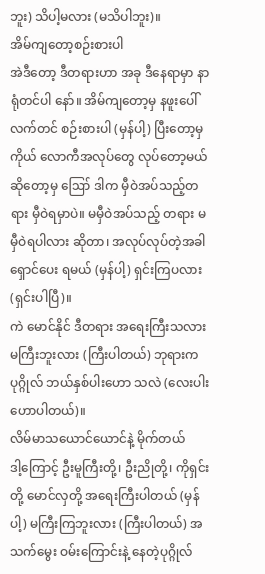ဘူး) သိပါ့မလား (မသိပါဘူး)။
အိမ်ကျတော့စဉ်းစားပါ
အဲဒီတော့ ဒီတရားဟာ အခု ဒီနေရာမှာ နာရုံတင်ပါ နော်။ အိမ်ကျတော့မှ နဖူးပေါ်လက်တင် စဉ်းစားပါ (မှန်ပါ့) ပြီးတော့မှ ကိုယ် လောကီအလုပ်တွေ လုပ်တော့မယ် ဆိုတော့မှ ဪ ဒါက မှီဝဲအပ်သည့်တရား မှီဝဲရမှာပဲ။ မမှီဝဲအပ်သည့် တရား မမှီဝဲရပါလား ဆိုတာ၊ အလုပ်လုပ်တဲ့အခါ ရှောင်ပေး ရမယ် (မှန်ပါ့) ရှင်းကြပလား (ရှင်းပါပြီ)။
ကဲ မောင်နိုင် ဒီတရား အရေးကြီးသလား မကြီးဘူးလား (ကြီးပါတယ်) ဘုရားကပုဂ္ဂိုလ် ဘယ်နှစ်ပါးဟော သလဲ (လေးပါး ဟောပါတယ်)။
လိမ်မာသယောင်ယောင်နဲ့ မိုက်တယ်
ဒါ့ကြောင့် ဦးမူကြီးတို့၊ ဦးညိုတို့၊ ကိုရှင်းတို့ မောင်လှတို့ အရေးကြီးပါတယ် (မှန်ပါ့) မကြီးကြဘူးလား (ကြီးပါတယ်) အသက်မွေး ဝမ်းကြောင်းနဲ့ နေတဲ့ပုဂ္ဂိုလ်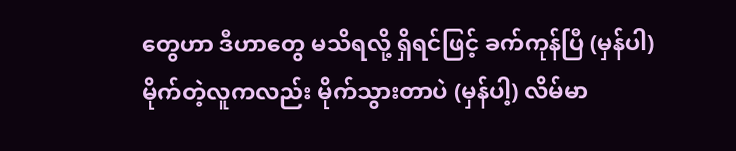တွေဟာ ဒီဟာတွေ မသိရလို့ ရှိရင်ဖြင့် ခက်ကုန်ပြီ (မှန်ပါ) မိုက်တဲ့လူကလည်း မိုက်သွားတာပဲ (မှန်ပါ့) လိမ်မာ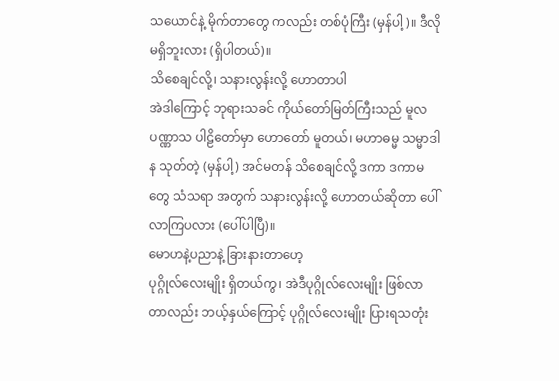သယောင်နဲ့ မိုက်တာတွေ ကလည်း တစ်ပုံကြီး (မှန်ပါ့)။ ဒီလိုမရှိဘူးလား (ရှိပါတယ်)။
သိစေချင်လို့၊ သနားလွန်းလို့ ဟောတာပါ
အဲဒါကြောင့် ဘုရားသခင် ကိုယ်တော်မြတ်ကြီးသည် မူလပဏ္ဏာသ ပါဠိတော်မှာ ဟောတော် မူတယ်၊ မဟာဓမ္မ သမ္မာဒါန သုတ်တဲ့ (မှန်ပါ့) အင်မတန် သိစေချင်လို့ ဒကာ ဒကာမတွေ သံသရာ အတွက် သနားလွန်းလို့ ဟောတယ်ဆိုတာ ပေါ်လာကြပလား (ပေါ်ပါပြီ)။
မောဟနဲ့ပညာနဲ့ ခြားနားတာဟေ့
ပုဂ္ဂိုလ်လေးမျိုး ရှိတယ်ကွ၊ အဲဒီပုဂ္ဂိုလ်လေးမျိုး ဖြစ်လာ တာလည်း ဘယ့်နှယ်ကြောင့် ပုဂ္ဂိုလ်လေးမျိုး ပြားရသတုံး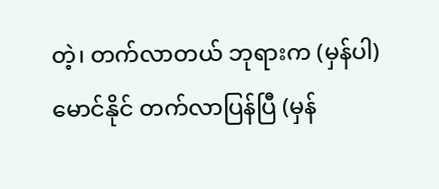တဲ့၊ တက်လာတယ် ဘုရားက (မှန်ပါ) မောင်နိုင် တက်လာပြန်ပြီ (မှန်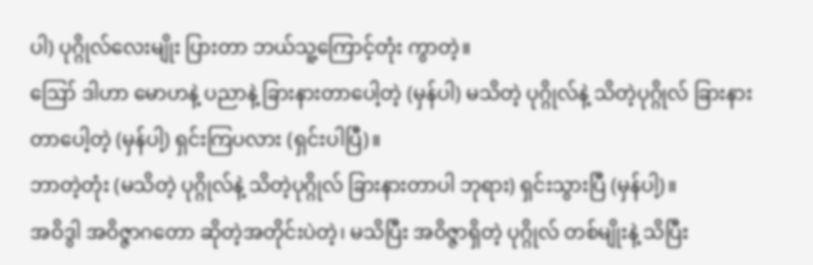ပါ) ပုဂ္ဂိုလ်လေးမျိုး ပြားတာ ဘယ်သူ့ကြောင့်တုံး ကွာတဲ့။
ဪ ဒါဟာ မောဟနဲ့ ပညာနဲ့ ခြားနားတာပေါ့တဲ့ (မှန်ပါ) မသိတဲ့ ပုဂ္ဂိုလ်နဲ့ သိတဲ့ပုဂ္ဂိုလ် ခြားနားတာပေါ့တဲ့ (မှန်ပါ့) ရှင်းကြပလား (ရှင်းပါပြီ)။
ဘာတဲ့တုံး (မသိတဲ့ ပုဂ္ဂိုလ်နဲ့ သိတဲ့ပုဂ္ဂိုလ် ခြားနားတာပါ ဘုရား) ရှင်းသွားပြီ (မှန်ပါ့)။
အဝိဒွါ အဝိဇ္ဇာဂတော ဆိုတဲ့အတိုင်းပဲတဲ့၊ မသိပြီး အဝိဇ္ဇာရှိတဲ့ ပုဂ္ဂိုလ် တစ်မျိုးနဲ့ သိပြီး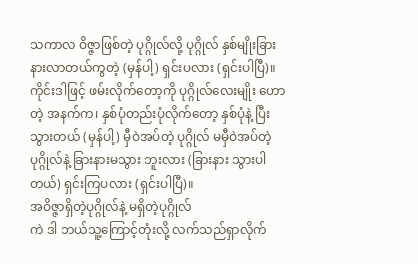သကာလ ဝိဇ္ဇာဖြစ်တဲ့ ပုဂ္ဂိုလ်လို့ ပုဂ္ဂိုလ် နှစ်မျိုးခြားနားလာတယ်ကွတဲ့ (မှန်ပါ့) ရှင်းပလား (ရှင်းပါပြီ)။
ကိုင်းဒါဖြင့် ဖမ်းလိုက်တော့ကို ပုဂ္ဂိုလ်လေးမျိုး ဟောတဲ့ အနက်က၊ နှစ်ပုံတည်းပုံလိုက်တော့ နှစ်ပုံနဲ့ ပြီးသွားတယ် (မှန်ပါ့) မှီဝဲအပ်တဲ့ ပုဂ္ဂိုလ် မမှီဝဲအပ်တဲ့ ပုဂ္ဂိုလ်နဲ့ ခြားနားမသွား ဘူးလား (ခြားနား သွားပါတယ်) ရှင်းကြပလား (ရှင်းပါပြီ)။
အဝိဇ္ဇာရှိတဲ့ပုဂ္ဂိုလ်နဲ့ မရှိတဲ့ပုဂ္ဂိုလ်
ကဲ ဒါ ဘယ်သူ့ကြောင့်တုံးလို့ လက်သည်ရှာလိုက်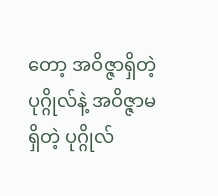တော့ အဝိဇ္ဇာရှိတဲ့ ပုဂ္ဂိုလ်နဲ့ အဝိဇ္ဇာမရှိတဲ့ ပုဂ္ဂိုလ်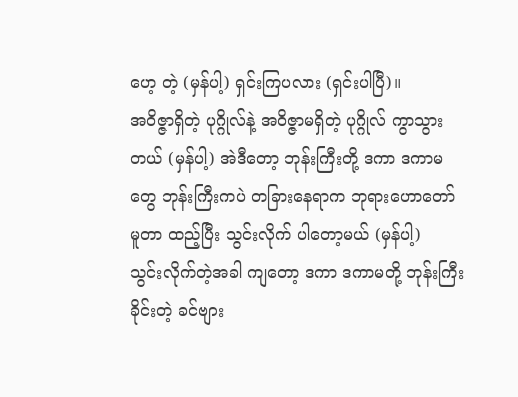ဟေ့ တဲ့ (မှန်ပါ့) ရှင်းကြပလား (ရှင်းပါပြီ)။
အဝိဇ္ဇာရှိတဲ့ ပုဂ္ဂိုလ်နဲ့ အဝိဇ္ဇာမရှိတဲ့ ပုဂ္ဂိုလ် ကွာသွား တယ် (မှန်ပါ့) အဲဒီတော့ ဘုန်းကြီးတို့ ဒကာ ဒကာမတွေ ဘုန်းကြီးကပဲ တခြားနေရာက ဘုရားဟောတော်မူတာ ထည့်ပြီး သွင်းလိုက် ပါတော့မယ် (မှန်ပါ့)
သွင်းလိုက်တဲ့အခါ ကျတော့ ဒကာ ဒကာမတို့ ဘုန်းကြီးခိုင်းတဲ့ ခင်ဗျား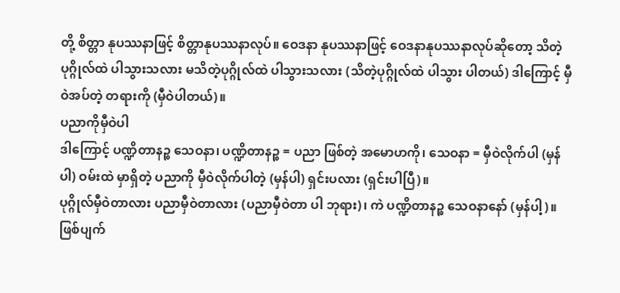တို့ စိတ္တာ နုပဿနာဖြင့် စိတ္တာနုပဿနာလုပ်။ ဝေဒနာ နုပဿနာဖြင့် ဝေဒနာနုပဿနာလုပ်ဆိုတော့ သိတဲ့ ပုဂ္ဂိုလ်ထဲ ပါသွားသလား မသိတဲ့ပုဂ္ဂိုလ်ထဲ ပါသွားသလား (သိတဲ့ပုဂ္ဂိုလ်ထဲ ပါသွား ပါတယ်) ဒါကြောင့် မှီဝဲအပ်တဲ့ တရားကို (မှီဝဲပါတယ်)။
ပညာကိုမှီဝဲပါ
ဒါကြောင့် ပဏ္ဍိတာနဉ္စ သေဝနာ၊ ပဏ္ဍိတာနဉ္စ = ပညာ ဖြစ်တဲ့ အမောဟကို၊ သေဝနာ = မှီဝဲလိုက်ပါ (မှန်ပါ) ဝမ်းထဲ မှာရှိတဲ့ ပညာကို မှီဝဲလိုက်ပါတဲ့ (မှန်ပါ) ရှင်းပလား (ရှင်းပါပြီ)။
ပုဂ္ဂိုလ်မှီဝဲတာလား ပညာမှီဝဲတာလား (ပညာမှီဝဲတာ ပါ ဘုရား)၊ ကဲ ပဏ္ဍိတာနဉ္စ သေဝနာနော် (မှန်ပါ့)။
ဖြစ်ပျက်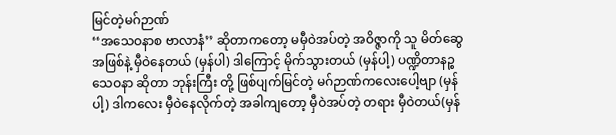မြင်တဲ့မဂ်ဉာဏ်
‘‘အသေဝနာစ ဗာလာနံ’’ ဆိုတာကတော့ မမှီဝဲအပ်တဲ့ အဝိဇ္ဇာကို သူ မိတ်ဆွေအဖြစ်နဲ့ မှီဝဲနေတယ် (မှန်ပါ) ဒါကြောင့် မိုက်သွားတယ် (မှန်ပါ့) ပဏ္ဍိတာနဉ္စ သေဝနာ ဆိုတာ ဘုန်းကြီး တို့ ဖြစ်ပျက်မြင်တဲ့ မဂ်ဉာဏ်ကလေးပေါ့ဗျာ (မှန်ပါ့) ဒါကလေး မှီဝဲနေလိုက်တဲ့ အခါကျတော့ မှီဝဲအပ်တဲ့ တရား မှီဝဲတယ်(မှန်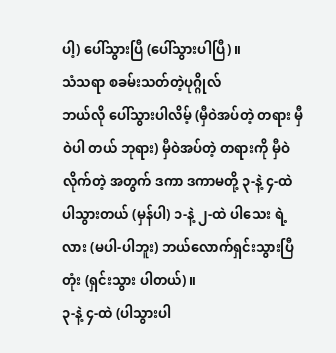ပါ့) ပေါ်သွားပြီ (ပေါ်သွားပါပြီ)။
သံသရာ စခမ်းသတ်တဲ့ပုဂ္ဂိုလ်
ဘယ်လို ပေါ်သွားပါလိမ့် (မှီဝဲအပ်တဲ့ တရား မှီဝဲပါ တယ် ဘုရား) မှီဝဲအပ်တဲ့ တရားကို မှီဝဲလိုက်တဲ့ အတွက် ဒကာ ဒကာမတို့ ၃-နဲ့ ၄-ထဲ ပါသွားတယ် (မှန်ပါ) ၁-နဲ့ ၂-ထဲ ပါသေး ရဲ့လား (မပါ-ပါဘူး) ဘယ်လောက်ရှင်းသွားပြီတုံး (ရှင်းသွား ပါတယ်)။
၃-နဲ့ ၄-ထဲ (ပါသွားပါ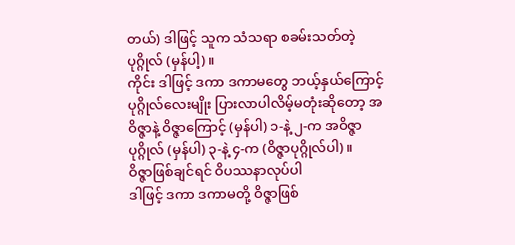တယ်) ဒါဖြင့် သူက သံသရာ စခမ်းသတ်တဲ့ ပုဂ္ဂိုလ် (မှန်ပါ့)။
ကိုင်း ဒါဖြင့် ဒကာ ဒကာမတွေ ဘယ့်နှယ်ကြောင့် ပုဂ္ဂိုလ်လေးမျိုး ပြားလာပါလိမ့်မတုံးဆိုတော့ အဝိဇ္ဇာနဲ့ ဝိဇ္ဇာကြောင့် (မှန်ပါ) ၁-နဲ့ ၂-က အဝိဇ္ဇာပုဂ္ဂိုလ် (မှန်ပါ) ၃-နဲ့ ၄-က (ဝိဇ္ဇာပုဂ္ဂိုလ်ပါ)။
ဝိဇ္ဇာဖြစ်ချင်ရင် ဝိပဿနာလုပ်ပါ
ဒါဖြင့် ဒကာ ဒကာမတို့ ဝိဇ္ဇာဖြစ်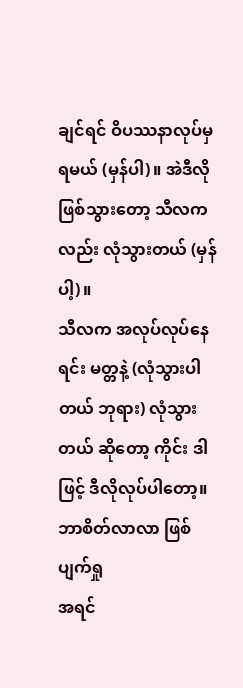ချင်ရင် ဝိပဿနာလုပ်မှ ရမယ် (မှန်ပါ)။ အဲဒီလိုဖြစ်သွားတော့ သီလကလည်း လုံသွားတယ် (မှန်ပါ့)။
သီလက အလုပ်လုပ်နေရင်း မတ္တနဲ့ (လုံသွားပါတယ် ဘုရား) လုံသွားတယ် ဆိုတော့ ကိုင်း ဒါဖြင့် ဒီလိုလုပ်ပါတော့။
ဘာစိတ်လာလာ ဖြစ်ပျက်ရှု
အရင်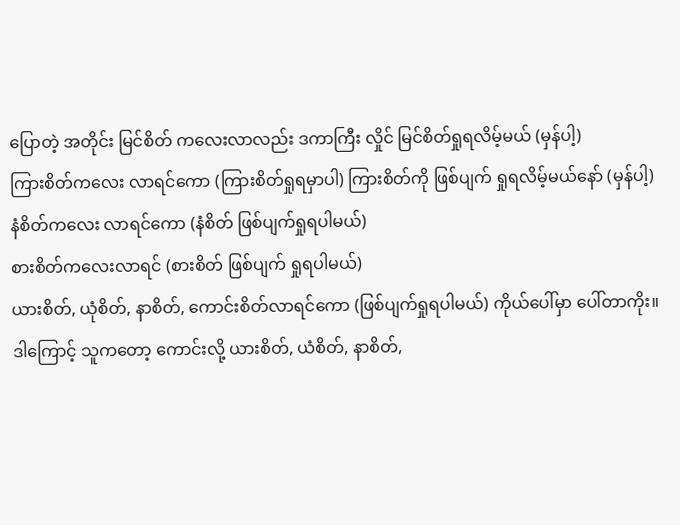ပြောတဲ့ အတိုင်း မြင်စိတ် ကလေးလာလည်း ဒကာကြီး လှိုင် မြင်စိတ်ရှုရလိမ့်မယ် (မှန်ပါ့)
ကြားစိတ်ကလေး လာရင်ကော (ကြားစိတ်ရှုရမှာပါ) ကြားစိတ်ကို ဖြစ်ပျက် ရှုရလိမ့်မယ်နော် (မှန်ပါ့)
နံစိတ်ကလေး လာရင်ကော (နံစိတ် ဖြစ်ပျက်ရှုရပါမယ်)
စားစိတ်ကလေးလာရင် (စားစိတ် ဖြစ်ပျက် ရှုရပါမယ်)
ယားစိတ်, ယုံစိတ်, နာစိတ်, ကောင်းစိတ်လာရင်ကော (ဖြစ်ပျက်ရှုရပါမယ်) ကိုယ်ပေါ်မှာ ပေါ်တာကိုး။ ဒါကြောင့် သူကတော့ ကောင်းလို့ ယားစိတ်, ယံစိတ်, နာစိတ်,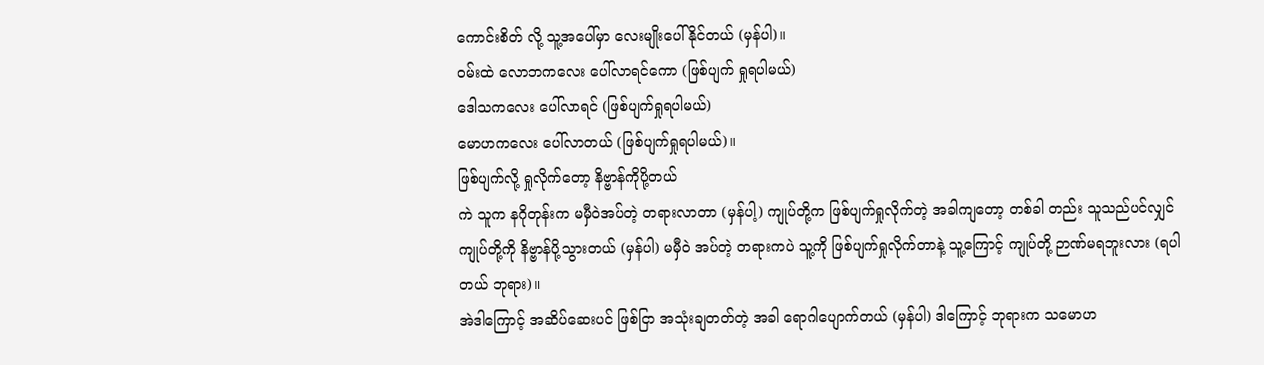ကောင်းစိတ် လို့ သူ့အပေါ်မှာ လေးမျိုးပေါ်နိုင်တယ် (မှန်ပါ)။
ဝမ်းထဲ လောဘကလေး ပေါ်လာရင်ကော (ဖြစ်ပျက် ရှုရပါမယ်)
ဒေါသကလေး ပေါ်လာရင် (ဖြစ်ပျက်ရှုရပါမယ်)
မောဟကလေး ပေါ်လာတယ် (ဖြစ်ပျက်ရှုရပါမယ်)။
ဖြစ်ပျက်လို့ ရှုလိုက်တော့ နိဗ္ဗာန်ကိုပို့တယ်
ကဲ သူက နဂိုတုန်းက မမှီဝဲအပ်တဲ့ တရားလာတာ (မှန်ပါ့) ကျုပ်တို့က ဖြစ်ပျက်ရှုလိုက်တဲ့ အခါကျတော့ တစ်ခါ တည်း သူသည်ပင်လျှင် ကျုပ်တို့ကို နိဗ္ဗာန်ပို့သွားတယ် (မှန်ပါ) မမှီဝဲ အပ်တဲ့ တရားကပဲ သူ့ကို ဖြစ်ပျက်ရှုလိုက်တာနဲ့ သူ့ကြောင့် ကျုပ်တို့ ဉာဏ်မရဘူးလား (ရပါတယ် ဘုရား)။
အဲဒါကြောင့် အဆိပ်ဆေးပင် ဖြစ်ငြာ အသုံးချတတ်တဲ့ အခါ ရောဂါပျောက်တယ် (မှန်ပါ) ဒါကြောင့် ဘုရားက သမောဟ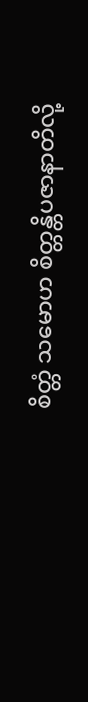စိတ္တံ သမောဟ စိတ္တန္တိပဇာနာတိလို့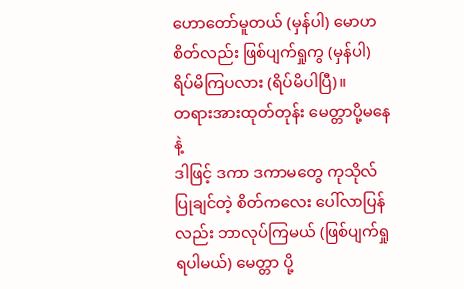ဟောတော်မူတယ် (မှန်ပါ) မောဟစိတ်လည်း ဖြစ်ပျက်ရှုကွ (မှန်ပါ) ရိပ်မိကြပလား (ရိပ်မိပါပြီ)။
တရားအားထုတ်တုန်း မေတ္တာပို့မနေနဲ့
ဒါဖြင့် ဒကာ ဒကာမတွေ ကုသိုလ်ပြုချင်တဲ့ စိတ်ကလေး ပေါ်လာပြန်လည်း ဘာလုပ်ကြမယ် (ဖြစ်ပျက်ရှုရပါမယ်) မေတ္တာ ပို့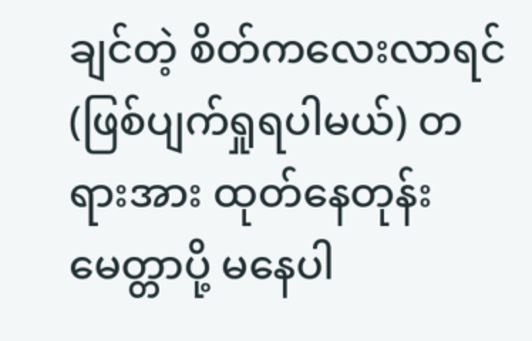ချင်တဲ့ စိတ်ကလေးလာရင် (ဖြစ်ပျက်ရှုရပါမယ်) တရားအား ထုတ်နေတုန်း မေတ္တာပို့ မနေပါ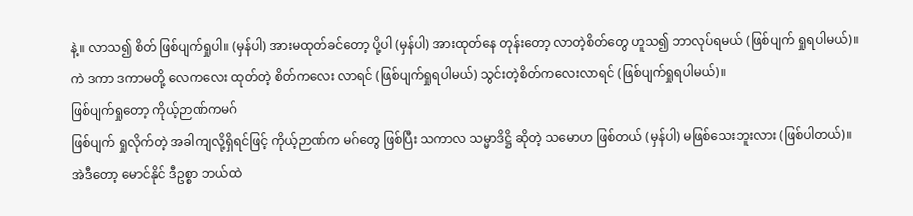နဲ့။ လာသ၍ စိတ် ဖြစ်ပျက်ရှုပါ။ (မှန်ပါ) အားမထုတ်ခင်တော့ ပို့ပါ (မှန်ပါ) အားထုတ်နေ တုန်းတော့ လာတဲ့စိတ်တွေ ဟူသ၍ ဘာလုပ်ရမယ် (ဖြစ်ပျက် ရှုရပါမယ်)။
ကဲ ဒကာ ဒကာမတို့ လေကလေး ထုတ်တဲ့ စိတ်ကလေး လာရင် (ဖြစ်ပျက်ရှုရပါမယ်) သွင်းတဲ့စိတ်ကလေးလာရင် (ဖြစ်ပျက်ရှုရပါမယ်)။
ဖြစ်ပျက်ရှုတော့ ကိုယ့်ဉာဏ်ကမဂ်
ဖြစ်ပျက် ရှုလိုက်တဲ့ အခါကျလို့ရှိရင်ဖြင့် ကိုယ့်ဉာဏ်က မဂ်တွေ ဖြစ်ပြီး သကာလ သမ္မာဒိဋ္ဌိ ဆိုတဲ့ သမောဟ ဖြစ်တယ် (မှန်ပါ) မဖြစ်သေးဘူးလား (ဖြစ်ပါတယ်)။
အဲဒီတော့ မောင်နိုင် ဒီဥစ္စာ ဘယ်ထဲ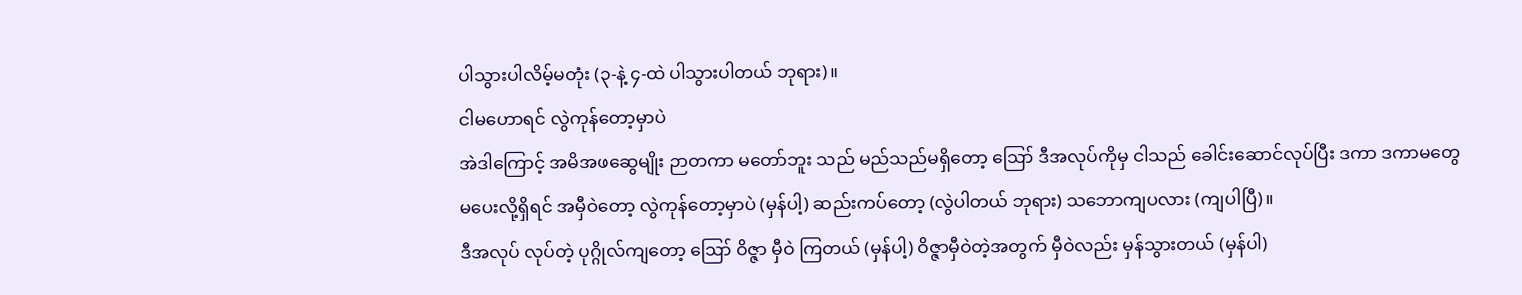ပါသွားပါလိမ့်မတုံး (၃-နဲ့ ၄-ထဲ ပါသွားပါတယ် ဘုရား)။
ငါမဟောရင် လွဲကုန်တော့မှာပဲ
အဲဒါကြောင့် အမိအဖဆွေမျိုး ဉာတကာ မတော်ဘူး သည် မည်သည်မရှိတော့ ဪ ဒီအလုပ်ကိုမှ ငါသည် ခေါင်းဆောင်လုပ်ပြီး ဒကာ ဒကာမတွေ မပေးလို့ရှိရင် အမှီဝဲတော့ လွဲကုန်တော့မှာပဲ (မှန်ပါ့) ဆည်းကပ်တော့ (လွဲပါတယ် ဘုရား) သဘောကျပလား (ကျပါပြီ)။
ဒီအလုပ် လုပ်တဲ့ ပုဂ္ဂိုလ်ကျတော့ ဪ ဝိဇ္ဇာ မှီဝဲ ကြတယ် (မှန်ပါ့) ဝိဇ္ဇာမှီဝဲတဲ့အတွက် မှီဝဲလည်း မှန်သွားတယ် (မှန်ပါ)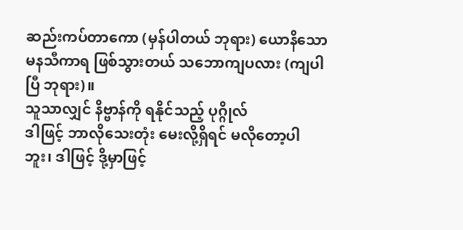ဆည်းကပ်တာကော (မှန်ပါတယ် ဘုရား) ယောနိသောမနသီကာရ ဖြစ်သွားတယ် သဘောကျပလား (ကျပါပြီ ဘုရား)။
သူသာလျှင် နိဗ္ဗာန်ကို ရနိုင်သည့် ပုဂ္ဂိုလ်
ဒါဖြင့် ဘာလိုသေးတုံး မေးလို့ရှိရင် မလိုတော့ပါဘူး၊ ဒါဖြင့် ဒို့မှာဖြင့်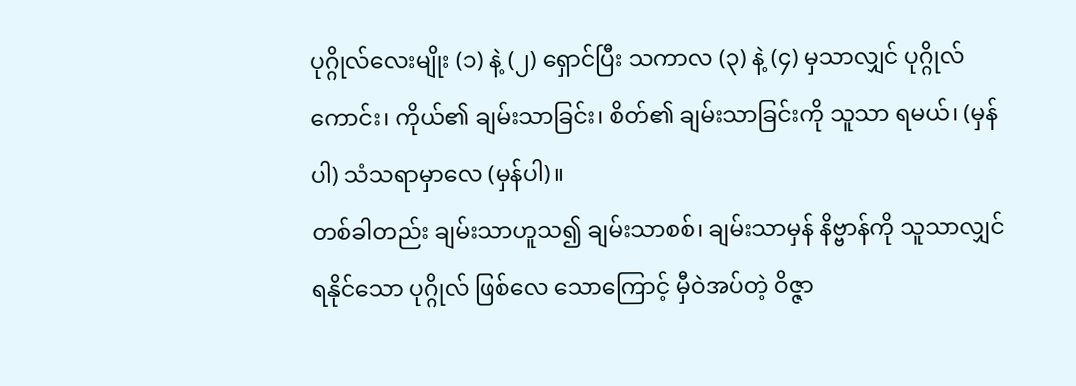ပုဂ္ဂိုလ်လေးမျိုး (၁) နဲ့ (၂) ရှောင်ပြီး သကာလ (၃) နဲ့ (၄) မှသာလျှင် ပုဂ္ဂိုလ်ကောင်း၊ ကိုယ်၏ ချမ်းသာခြင်း၊ စိတ်၏ ချမ်းသာခြင်းကို သူသာ ရမယ်၊ (မှန်ပါ) သံသရာမှာလေ (မှန်ပါ)။
တစ်ခါတည်း ချမ်းသာဟူသ၍ ချမ်းသာစစ်၊ ချမ်းသာမှန် နိဗ္ဗာန်ကို သူသာလျှင် ရနိုင်သော ပုဂ္ဂိုလ် ဖြစ်လေ သောကြောင့် မှီဝဲအပ်တဲ့ ဝိဇ္ဇာ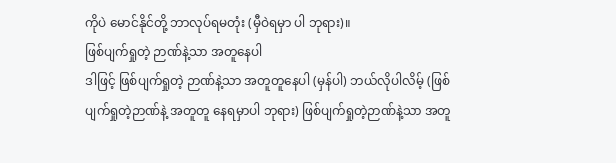ကိုပဲ မောင်နိုင်တို့ ဘာလုပ်ရမတုံး (မှီဝဲရမှာ ပါ ဘုရား)။
ဖြစ်ပျက်ရှုတဲ့ ဉာဏ်နဲ့သာ အတူနေပါ
ဒါဖြင့် ဖြစ်ပျက်ရှုတဲ့ ဉာဏ်နဲ့သာ အတူတူနေပါ (မှန်ပါ) ဘယ်လိုပါလိမ့် (ဖြစ်ပျက်ရှုတဲ့ဉာဏ်နဲ့ အတူတူ နေရမှာပါ ဘုရား) ဖြစ်ပျက်ရှုတဲ့ဉာဏ်နဲ့သာ အတူ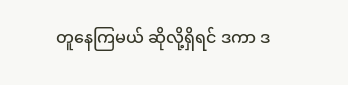တူနေကြမယ် ဆိုလို့ရှိရင် ဒကာ ဒ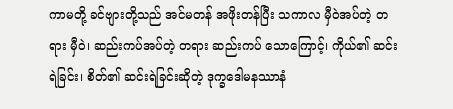ကာမတို့ ခင်ဗျားတို့သည် အင်မတန် အဖိုးတန်ပြီး သကာလ မှီဝဲအပ်တဲ့ တရား မှီဝဲ၊ ဆည်းကပ်အပ်တဲ့ တရား ဆည်းကပ် သောကြောင့်၊ ကိုယ်၏ ဆင်းရဲခြင်း၊ စိတ်၏ ဆင်းရဲခြင်းဆိုတဲ့ ဒုက္ခဒေါမနဿာနံ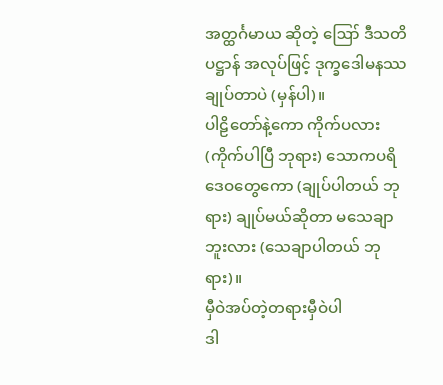အတ္ထင်္ဂမာယ ဆိုတဲ့ ဪ ဒီသတိ ပဋ္ဌာန် အလုပ်ဖြင့် ဒုက္ခဒေါမနဿ ချုပ်တာပဲ (မှန်ပါ)။
ပါဠိတော်နဲ့ကော ကိုက်ပလား (ကိုက်ပါပြီ ဘုရား) သောကပရိဒေဝတွေကော (ချုပ်ပါတယ် ဘုရား) ချုပ်မယ်ဆိုတာ မသေချာဘူးလား (သေချာပါတယ် ဘုရား)။
မှီဝဲအပ်တဲ့တရားမှီဝဲပါ
ဒါ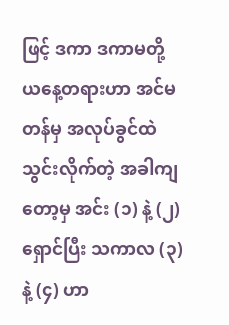ဖြင့် ဒကာ ဒကာမတို့ ယနေ့တရားဟာ အင်မတန်မှ အလုပ်ခွင်ထဲ သွင်းလိုက်တဲ့ အခါကျတော့မှ အင်း (၁) နဲ့ (၂) ရှောင်ပြီး သကာလ (၃) နဲ့ (၄) ဟာ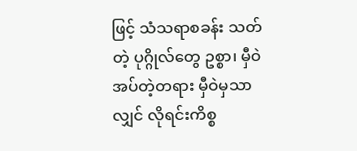ဖြင့် သံသရာစခန်း သတ်တဲ့ ပုဂ္ဂိုလ်တွေ ဥစ္စာ၊ မှီဝဲအပ်တဲ့တရား မှီဝဲမှသာလျှင် လိုရင်းကိစ္စ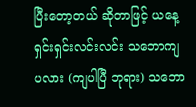ပြီးတော့တယ် ဆိုတာဖြင့် ယနေ့ ရှင်းရှင်းလင်းလင်း သဘောကျ ပလား (ကျပါပြီ ဘုရား) သဘော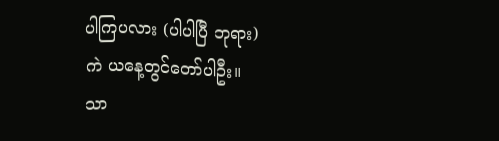ပါကြပလား (ပါပါပြီ ဘုရား)
ကဲ ယနေ့တွင်တော်ပါဦး။
သာ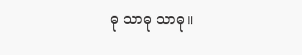ဓု သာဓု သာဓု။